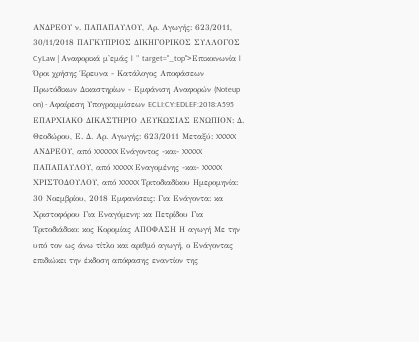ΑΝΔΡΕΟΥ ν. ΠΑΠΑΠΑΥΛΟΥ, Αρ. Αγωγής: 623/2011, 30/11/2018 ΠΑΓΚΥΠΡΙΟΣ ΔΙΚΗΓΟΡΙΚΟΣ ΣΥΛΛΟΓΟΣ CyLaw | Αναφορικά μ'εμάς | " target="_top">Επικοινωνία | Όροι χρήσης Έρευνα - Κατάλογος Αποφάσεων Πρωτόδικων Δικαστηρίων - Εμφάνιση Αναφορών (Noteup on) - Αφαίρεση Υπογραμμίσεων ECLI:CY:EDLEF:2018:A595 ΕΠΑΡΧΙΑΚΟ ΔΙΚΑΣΤΗΡΙΟ ΛΕΥΚΩΣΙΑΣ ΕΝΩΠΙΟΝ: Δ. Θεοδώρου, Ε. Δ. Αρ. Αγωγής: 623/2011 Μεταξύ: XXXXX ΑΝΔΡΕΟΥ, από XXXXXX Ενάγοντος -και- XXXXX ΠΑΠΑΠΑΥΛΟΥ, από XXXXX Εναγομένης -και- XXXXX ΧΡΙΣΤΟΔΟΥΛΟΥ, από XXXXX Τριτοδιαδίκου Ημερομηνία: 30 Νοεμβρίου, 2018 Εμφανίσεις: Για Ενάγοντα: κα Χριστοφόρου Για Εναγόμενη: κα Πετρίδου Για Τριτοδιάδικο: κος Κορομίας ΑΠΟΦΑΣΗ Η αγωγή Με την υπό τον ως άνω τίτλο και αριθμό αγωγή, ο Ενάγοντας επιδιώκει την έκδοση απόφασης εναντίον της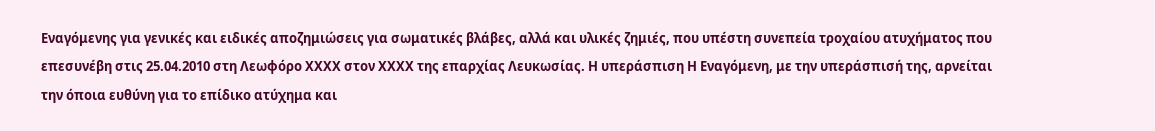Εναγόμενης για γενικές και ειδικές αποζημιώσεις για σωματικές βλάβες, αλλά και υλικές ζημιές, που υπέστη συνεπεία τροχαίου ατυχήματος που επεσυνέβη στις 25.04.2010 στη Λεωφόρο ΧΧΧΧ στον ΧΧΧΧ της επαρχίας Λευκωσίας. Η υπεράσπιση Η Εναγόμενη, με την υπεράσπισή της, αρνείται την όποια ευθύνη για το επίδικο ατύχημα και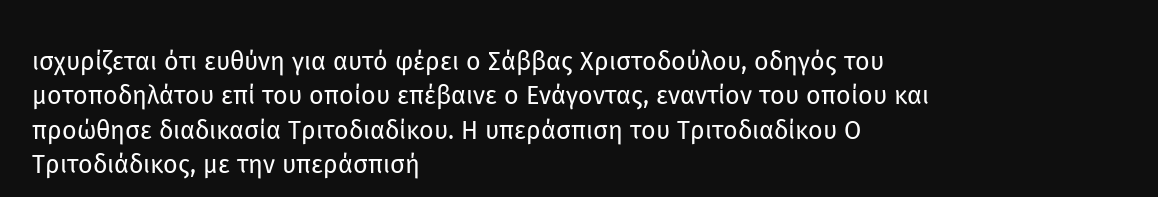ισχυρίζεται ότι ευθύνη για αυτό φέρει ο Σάββας Χριστοδούλου, οδηγός του μοτοποδηλάτου επί του οποίου επέβαινε ο Ενάγοντας, εναντίον του οποίου και προώθησε διαδικασία Τριτοδιαδίκου. Η υπεράσπιση του Τριτοδιαδίκου Ο Τριτοδιάδικος, με την υπεράσπισή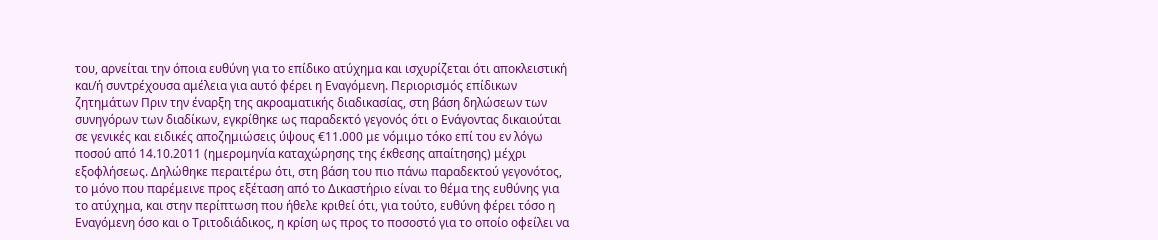του, αρνείται την όποια ευθύνη για το επίδικο ατύχημα και ισχυρίζεται ότι αποκλειστική και/ή συντρέχουσα αμέλεια για αυτό φέρει η Εναγόμενη. Περιορισμός επίδικων ζητημάτων Πριν την έναρξη της ακροαματικής διαδικασίας, στη βάση δηλώσεων των συνηγόρων των διαδίκων, εγκρίθηκε ως παραδεκτό γεγονός ότι ο Ενάγοντας δικαιούται σε γενικές και ειδικές αποζημιώσεις ύψους €11.000 με νόμιμο τόκο επί του εν λόγω ποσού από 14.10.2011 (ημερομηνία καταχώρησης της έκθεσης απαίτησης) μέχρι εξοφλήσεως. Δηλώθηκε περαιτέρω ότι, στη βάση του πιο πάνω παραδεκτού γεγονότος, το μόνο που παρέμεινε προς εξέταση από το Δικαστήριο είναι το θέμα της ευθύνης για το ατύχημα, και στην περίπτωση που ήθελε κριθεί ότι, για τούτο, ευθύνη φέρει τόσο η Εναγόμενη όσο και ο Τριτοδιάδικος, η κρίση ως προς το ποσοστό για το οποίο οφείλει να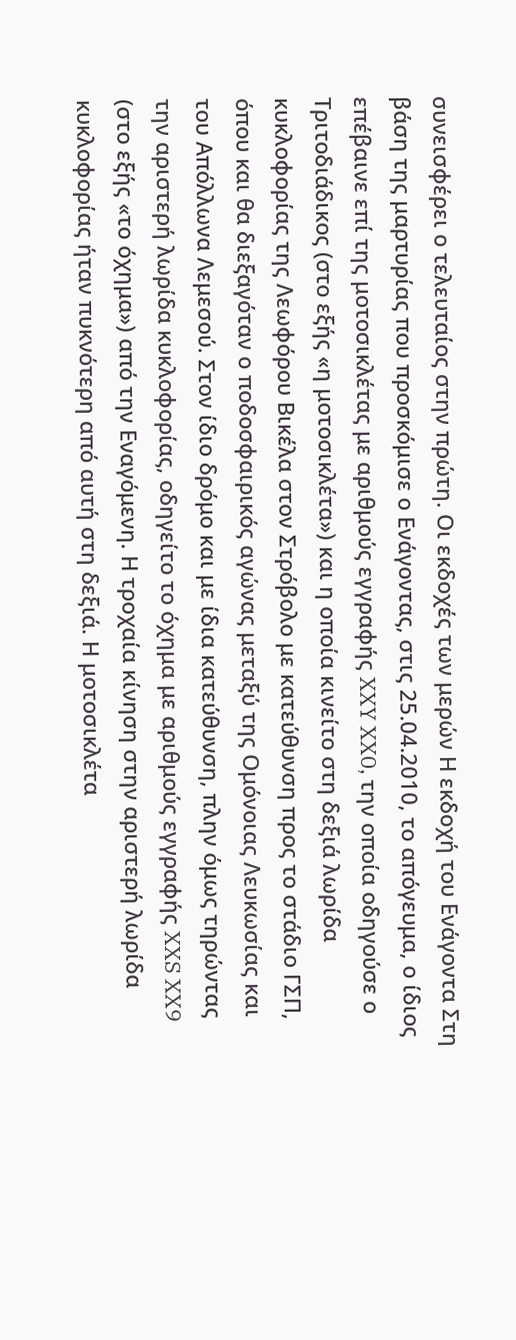συνεισφέρει ο τελευταίος στην πρώτη. Οι εκδοχές των μερών Η εκδοχή του Ενάγοντα Στη βάση της μαρτυρίας που προσκόμισε ο Ενάγοντας, στις 25.04.2010, το απόγευμα, ο ίδιος επέβαινε επί της μοτοσικλέτας με αριθμούς εγγραφής XXY XX0, την οποία οδηγούσε ο Τριτοδιάδικος (στο εξής «η μοτοσικλέτα») και η οποία κινείτο στη δεξιά λωρίδα κυκλοφορίας της Λεωφόρου Βικέλα στον Στρόβολο με κατεύθυνση προς το στάδιο ΓΣΠ, όπου και θα διεξαγόταν ο ποδοσφαιρικός αγώνας μεταξύ της Ομόνοιας Λευκωσίας και του Απόλλωνα Λεμεσού. Στον ίδιο δρόμο και με ίδια κατεύθυνση, πλην όμως τηρώντας την αριστερή λωρίδα κυκλοφορίας, οδηγείτο το όχημα με αριθμούς εγγραφής XXS XX9 (στο εξής «το όχημα») από την Εναγόμενη. Η τροχαία κίνηση στην αριστερή λωρίδα κυκλοφορίας ήταν πυκνότερη από αυτή στη δεξιά. Η μοτοσικλέτα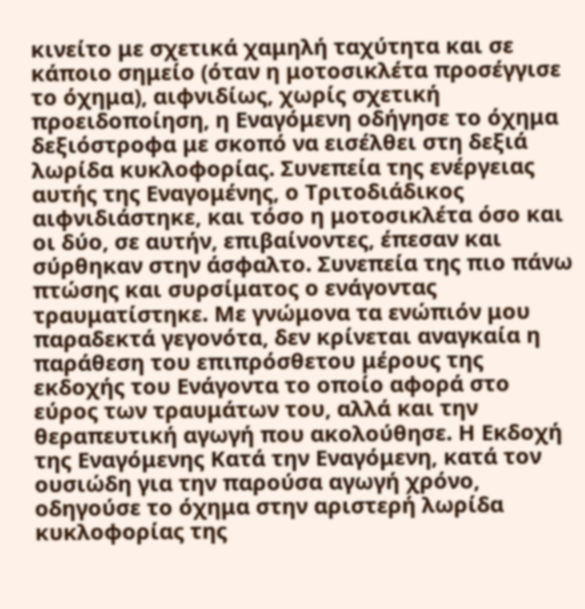κινείτο με σχετικά χαμηλή ταχύτητα και σε κάποιο σημείο (όταν η μοτοσικλέτα προσέγγισε το όχημα), αιφνιδίως, χωρίς σχετική προειδοποίηση, η Εναγόμενη οδήγησε το όχημα δεξιόστροφα με σκοπό να εισέλθει στη δεξιά λωρίδα κυκλοφορίας. Συνεπεία της ενέργειας αυτής της Εναγομένης, ο Τριτοδιάδικος αιφνιδιάστηκε, και τόσο η μοτοσικλέτα όσο και οι δύο, σε αυτήν, επιβαίνοντες, έπεσαν και σύρθηκαν στην άσφαλτο. Συνεπεία της πιο πάνω πτώσης και συρσίματος ο ενάγοντας τραυματίστηκε. Με γνώμονα τα ενώπιόν μου παραδεκτά γεγονότα, δεν κρίνεται αναγκαία η παράθεση του επιπρόσθετου μέρους της εκδοχής του Ενάγοντα το οποίο αφορά στο εύρος των τραυμάτων του, αλλά και την θεραπευτική αγωγή που ακολούθησε. Η Εκδοχή της Εναγόμενης Κατά την Εναγόμενη, κατά τον ουσιώδη για την παρούσα αγωγή χρόνο, οδηγούσε το όχημα στην αριστερή λωρίδα κυκλοφορίας της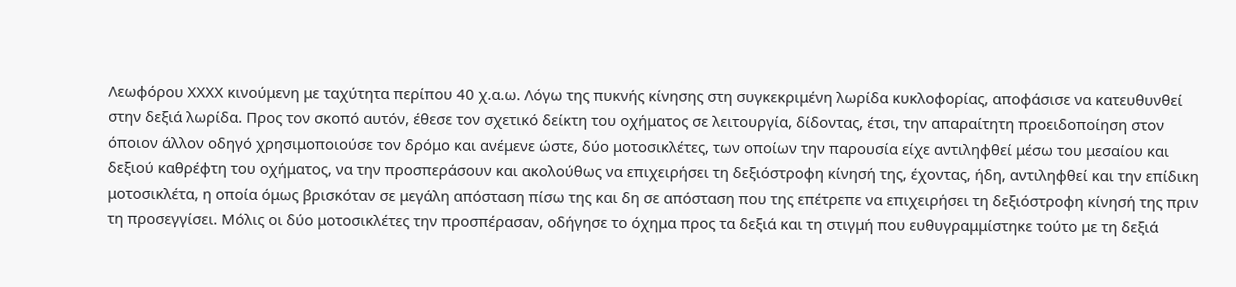Λεωφόρου ΧΧΧΧ κινούμενη με ταχύτητα περίπου 40 χ.α.ω. Λόγω της πυκνής κίνησης στη συγκεκριμένη λωρίδα κυκλοφορίας, αποφάσισε να κατευθυνθεί στην δεξιά λωρίδα. Προς τον σκοπό αυτόν, έθεσε τον σχετικό δείκτη του οχήματος σε λειτουργία, δίδοντας, έτσι, την απαραίτητη προειδοποίηση στον όποιον άλλον οδηγό χρησιμοποιούσε τον δρόμο και ανέμενε ώστε, δύο μοτοσικλέτες, των οποίων την παρουσία είχε αντιληφθεί μέσω του μεσαίου και δεξιού καθρέφτη του οχήματος, να την προσπεράσουν και ακολούθως να επιχειρήσει τη δεξιόστροφη κίνησή της, έχοντας, ήδη, αντιληφθεί και την επίδικη μοτοσικλέτα, η οποία όμως βρισκόταν σε μεγάλη απόσταση πίσω της και δη σε απόσταση που της επέτρεπε να επιχειρήσει τη δεξιόστροφη κίνησή της πριν τη προσεγγίσει. Μόλις οι δύο μοτοσικλέτες την προσπέρασαν, οδήγησε το όχημα προς τα δεξιά και τη στιγμή που ευθυγραμμίστηκε τούτο με τη δεξιά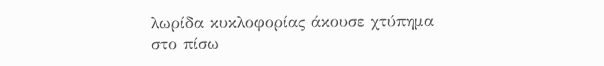λωρίδα κυκλοφορίας άκουσε χτύπημα στο πίσω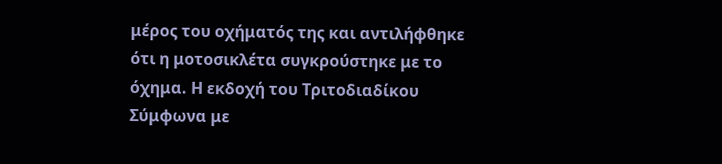μέρος του οχήματός της και αντιλήφθηκε ότι η μοτοσικλέτα συγκρούστηκε με το όχημα. Η εκδοχή του Τριτοδιαδίκου Σύμφωνα με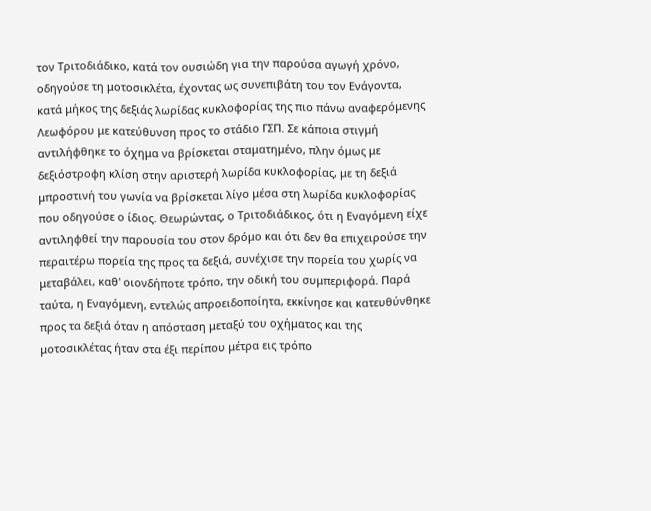τον Τριτοδιάδικο, κατά τον ουσιώδη για την παρούσα αγωγή χρόνο, οδηγούσε τη μοτοσικλέτα, έχοντας ως συνεπιβάτη του τον Ενάγοντα, κατά μήκος της δεξιάς λωρίδας κυκλοφορίας της πιο πάνω αναφερόμενης Λεωφόρου με κατεύθυνση προς το στάδιο ΓΣΠ. Σε κάποια στιγμή αντιλήφθηκε το όχημα να βρίσκεται σταματημένο, πλην όμως με δεξιόστροφη κλίση στην αριστερή λωρίδα κυκλοφορίας, με τη δεξιά μπροστινή του γωνία να βρίσκεται λίγο μέσα στη λωρίδα κυκλοφορίας που οδηγούσε ο ίδιος. Θεωρώντας, ο Τριτοδιάδικος, ότι η Εναγόμενη είχε αντιληφθεί την παρουσία του στον δρόμο και ότι δεν θα επιχειρούσε την περαιτέρω πορεία της προς τα δεξιά, συνέχισε την πορεία του χωρίς να μεταβάλει, καθ' οιονδήποτε τρόπο, την οδική του συμπεριφορά. Παρά ταύτα, η Εναγόμενη, εντελώς απροειδοποίητα, εκκίνησε και κατευθύνθηκε προς τα δεξιά όταν η απόσταση μεταξύ του οχήματος και της μοτοσικλέτας ήταν στα έξι περίπου μέτρα εις τρόπο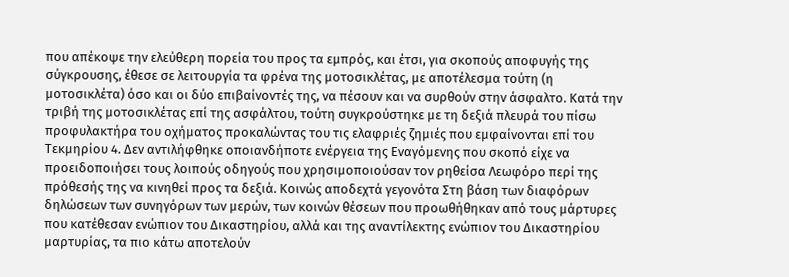που απέκοψε την ελεύθερη πορεία του προς τα εμπρός, και έτσι, για σκοπούς αποφυγής της σύγκρουσης, έθεσε σε λειτουργία τα φρένα της μοτοσικλέτας, με αποτέλεσμα τούτη (η μοτοσικλέτα) όσο και οι δύο επιβαίνοντές της, να πέσουν και να συρθούν στην άσφαλτο. Κατά την τριβή της μοτοσικλέτας επί της ασφάλτου, τούτη συγκρούστηκε με τη δεξιά πλευρά του πίσω προφυλακτήρα του οχήματος προκαλώντας του τις ελαφριές ζημιές που εμφαίνονται επί του Τεκμηρίου 4. Δεν αντιλήφθηκε οποιανδήποτε ενέργεια της Εναγόμενης που σκοπό είχε να προειδοποιήσει τους λοιπούς οδηγούς που χρησιμοποιούσαν τον ρηθείσα Λεωφόρο περί της πρόθεσής της να κινηθεί προς τα δεξιά. Κοινώς αποδεχτά γεγονότα Στη βάση των διαφόρων δηλώσεων των συνηγόρων των μερών, των κοινών θέσεων που προωθήθηκαν από τους μάρτυρες που κατέθεσαν ενώπιον του Δικαστηρίου, αλλά και της αναντίλεκτης ενώπιον του Δικαστηρίου μαρτυρίας, τα πιο κάτω αποτελούν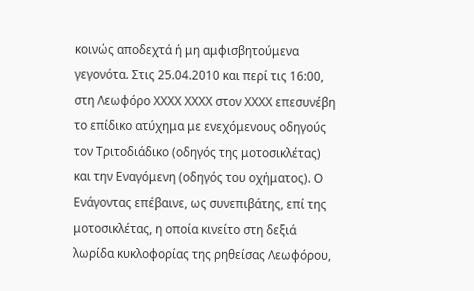κοινώς αποδεχτά ή μη αμφισβητούμενα γεγονότα. Στις 25.04.2010 και περί τις 16:00, στη Λεωφόρο ΧΧΧΧ ΧΧΧΧ στον ΧΧΧΧ επεσυνέβη το επίδικο ατύχημα με ενεχόμενους οδηγούς τον Τριτοδιάδικο (οδηγός της μοτοσικλέτας) και την Εναγόμενη (οδηγός του οχήματος). Ο Ενάγοντας επέβαινε, ως συνεπιβάτης, επί της μοτοσικλέτας, η οποία κινείτο στη δεξιά λωρίδα κυκλοφορίας της ρηθείσας Λεωφόρου,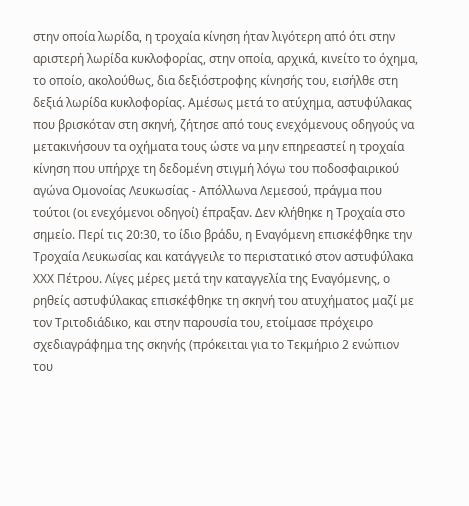στην οποία λωρίδα, η τροχαία κίνηση ήταν λιγότερη από ότι στην αριστερή λωρίδα κυκλοφορίας, στην οποία, αρχικά, κινείτο το όχημα, το οποίο, ακολούθως, δια δεξιόστροφης κίνησής του, εισήλθε στη δεξιά λωρίδα κυκλοφορίας. Αμέσως μετά το ατύχημα, αστυφύλακας που βρισκόταν στη σκηνή, ζήτησε από τους ενεχόμενους οδηγούς να μετακινήσουν τα οχήματα τους ώστε να μην επηρεαστεί η τροχαία κίνηση που υπήρχε τη δεδομένη στιγμή λόγω του ποδοσφαιρικού αγώνα Ομονοίας Λευκωσίας - Απόλλωνα Λεμεσού, πράγμα που τούτοι (οι ενεχόμενοι οδηγοί) έπραξαν. Δεν κλήθηκε η Τροχαία στο σημείο. Περί τις 20:30, το ίδιο βράδυ, η Εναγόμενη επισκέφθηκε την Τροχαία Λευκωσίας και κατάγγειλε το περιστατικό στον αστυφύλακα ΧΧΧ Πέτρου. Λίγες μέρες μετά την καταγγελία της Εναγόμενης, ο ρηθείς αστυφύλακας επισκέφθηκε τη σκηνή του ατυχήματος μαζί με τον Τριτοδιάδικο, και στην παρουσία του, ετοίμασε πρόχειρο σχεδιαγράφημα της σκηνής (πρόκειται για το Τεκμήριο 2 ενώπιον του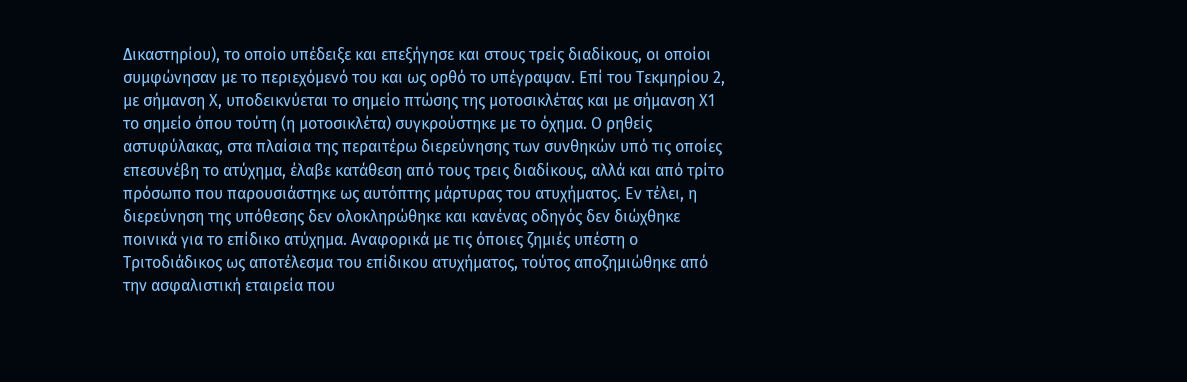Δικαστηρίου), το οποίο υπέδειξε και επεξήγησε και στους τρείς διαδίκους, οι οποίοι συμφώνησαν με το περιεχόμενό του και ως ορθό το υπέγραψαν. Επί του Τεκμηρίου 2, με σήμανση Χ, υποδεικνύεται το σημείο πτώσης της μοτοσικλέτας και με σήμανση Χ1 το σημείο όπου τούτη (η μοτοσικλέτα) συγκρούστηκε με το όχημα. Ο ρηθείς αστυφύλακας, στα πλαίσια της περαιτέρω διερεύνησης των συνθηκών υπό τις οποίες επεσυνέβη το ατύχημα, έλαβε κατάθεση από τους τρεις διαδίκους, αλλά και από τρίτο πρόσωπο που παρουσιάστηκε ως αυτόπτης μάρτυρας του ατυχήματος. Εν τέλει, η διερεύνηση της υπόθεσης δεν ολοκληρώθηκε και κανένας οδηγός δεν διώχθηκε ποινικά για το επίδικο ατύχημα. Αναφορικά με τις όποιες ζημιές υπέστη ο Τριτοδιάδικος ως αποτέλεσμα του επίδικου ατυχήματος, τούτος αποζημιώθηκε από την ασφαλιστική εταιρεία που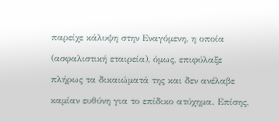παρείχε κάλυψη στην Εναγόμενη, η οποία (ασφαλιστική εταιρεία), όμως, επιφύλαξε πλήρως τα δικαιώματά της και δεν ανέλαβε καμίαν ευθύνη για το επίδικο ατύχημα. Επίσης,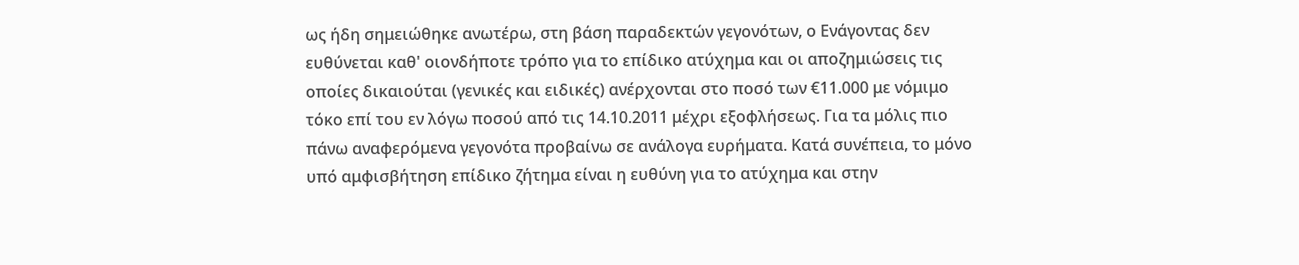ως ήδη σημειώθηκε ανωτέρω, στη βάση παραδεκτών γεγονότων, ο Ενάγοντας δεν ευθύνεται καθ' οιονδήποτε τρόπο για το επίδικο ατύχημα και οι αποζημιώσεις τις οποίες δικαιούται (γενικές και ειδικές) ανέρχονται στο ποσό των €11.000 με νόμιμο τόκο επί του εν λόγω ποσού από τις 14.10.2011 μέχρι εξοφλήσεως. Για τα μόλις πιο πάνω αναφερόμενα γεγονότα προβαίνω σε ανάλογα ευρήματα. Κατά συνέπεια, το μόνο υπό αμφισβήτηση επίδικο ζήτημα είναι η ευθύνη για το ατύχημα και στην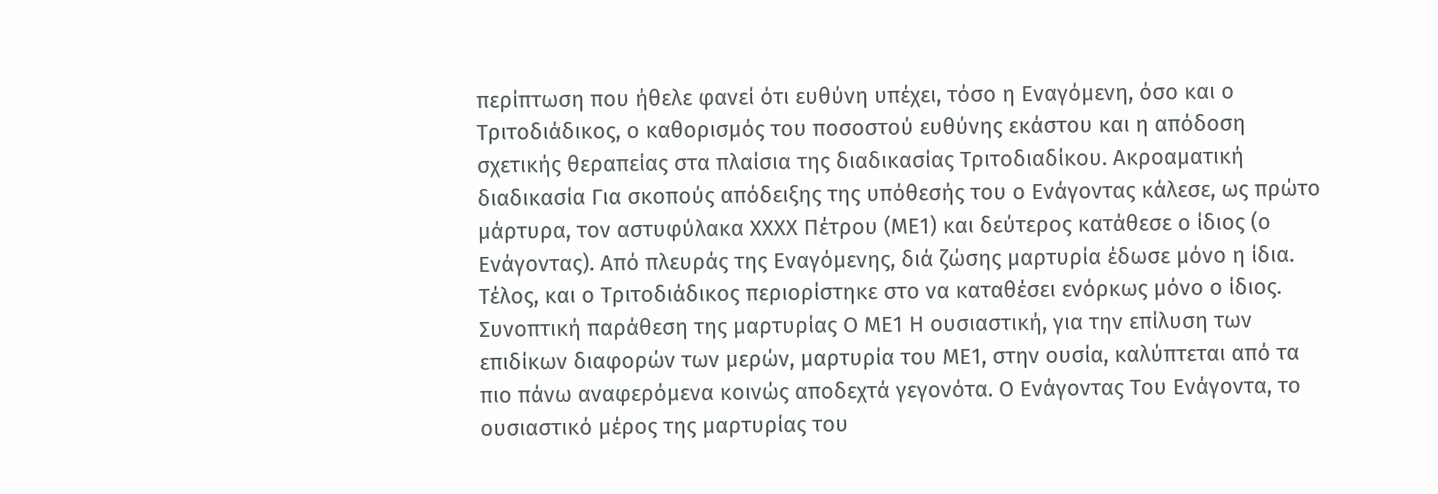περίπτωση που ήθελε φανεί ότι ευθύνη υπέχει, τόσο η Εναγόμενη, όσο και ο Τριτοδιάδικος, ο καθορισμός του ποσοστού ευθύνης εκάστου και η απόδοση σχετικής θεραπείας στα πλαίσια της διαδικασίας Τριτοδιαδίκου. Ακροαματική διαδικασία Για σκοπούς απόδειξης της υπόθεσής του ο Ενάγοντας κάλεσε, ως πρώτο μάρτυρα, τον αστυφύλακα ΧΧΧΧ Πέτρου (ΜΕ1) και δεύτερος κατάθεσε ο ίδιος (ο Ενάγοντας). Από πλευράς της Εναγόμενης, διά ζώσης μαρτυρία έδωσε μόνο η ίδια. Τέλος, και ο Τριτοδιάδικος περιορίστηκε στο να καταθέσει ενόρκως μόνο ο ίδιος. Συνοπτική παράθεση της μαρτυρίας Ο ΜΕ1 Η ουσιαστική, για την επίλυση των επιδίκων διαφορών των μερών, μαρτυρία του ΜΕ1, στην ουσία, καλύπτεται από τα πιο πάνω αναφερόμενα κοινώς αποδεχτά γεγονότα. Ο Ενάγοντας Του Ενάγοντα, το ουσιαστικό μέρος της μαρτυρίας του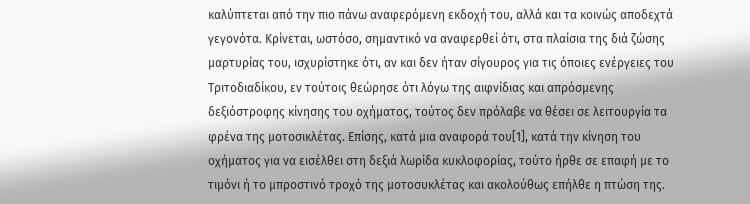καλύπτεται από την πιο πάνω αναφερόμενη εκδοχή του, αλλά και τα κοινώς αποδεχτά γεγονότα. Κρίνεται, ωστόσο, σημαντικό να αναφερθεί ότι, στα πλαίσια της διά ζώσης μαρτυρίας του, ισχυρίστηκε ότι, αν και δεν ήταν σίγουρος για τις όποιες ενέργειες του Τριτοδιαδίκου, εν τούτοις θεώρησε ότι λόγω της αιφνίδιας και απρόσμενης δεξιόστροφης κίνησης του οχήματος, τούτος δεν πρόλαβε να θέσει σε λειτουργία τα φρένα της μοτοσικλέτας. Επίσης, κατά μια αναφορά του[1], κατά την κίνηση του οχήματος για να εισέλθει στη δεξιά λωρίδα κυκλοφορίας, τούτο ήρθε σε επαφή με το τιμόνι ή το μπροστινό τροχό της μοτοσυκλέτας και ακολούθως επήλθε η πτώση της.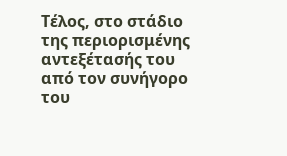Τέλος, στο στάδιο της περιορισμένης αντεξέτασής του από τον συνήγορο του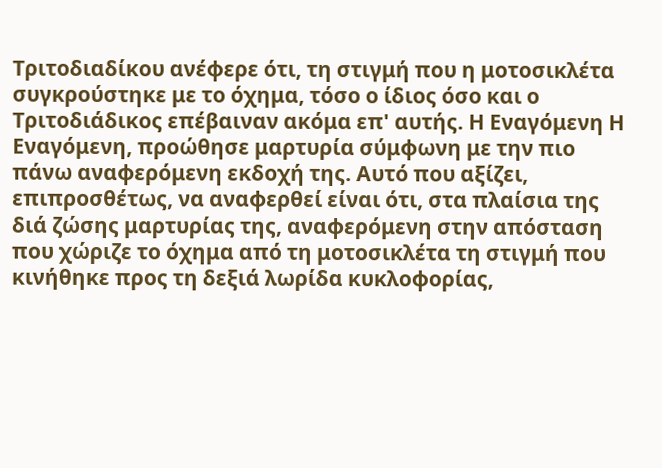Τριτοδιαδίκου ανέφερε ότι, τη στιγμή που η μοτοσικλέτα συγκρούστηκε με το όχημα, τόσο ο ίδιος όσο και ο Τριτοδιάδικος επέβαιναν ακόμα επ' αυτής. Η Εναγόμενη Η Εναγόμενη, προώθησε μαρτυρία σύμφωνη με την πιο πάνω αναφερόμενη εκδοχή της. Αυτό που αξίζει, επιπροσθέτως, να αναφερθεί είναι ότι, στα πλαίσια της διά ζώσης μαρτυρίας της, αναφερόμενη στην απόσταση που χώριζε το όχημα από τη μοτοσικλέτα τη στιγμή που κινήθηκε προς τη δεξιά λωρίδα κυκλοφορίας,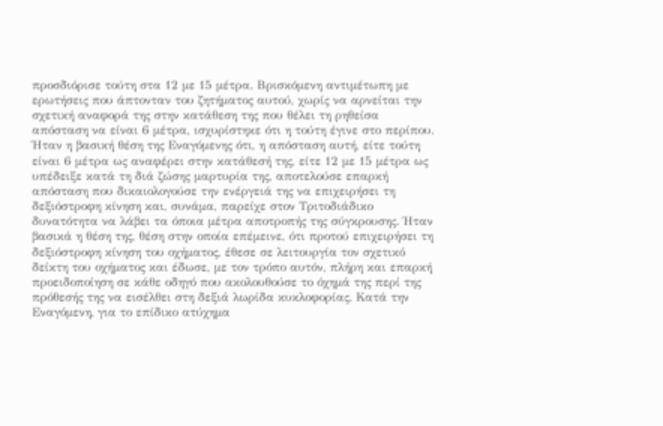προσδιόρισε τούτη στα 12 με 15 μέτρα. Βρισκόμενη αντιμέτωπη με ερωτήσεις που άπτονταν του ζητήματος αυτού, χωρίς να αρνείται την σχετική αναφορά της στην κατάθεση της που θέλει τη ρηθείσα απόσταση να είναι 6 μέτρα, ισχυρίστηκε ότι η τούτη έγινε στο περίπου. Ήταν η βασική θέση της Εναγόμενης ότι, η απόσταση αυτή, είτε τούτη είναι 6 μέτρα ως αναφέρει στην κατάθεσή της, είτε 12 με 15 μέτρα ως υπέδειξε κατά τη διά ζώσης μαρτυρία της, αποτελούσε επαρκή απόσταση που δικαιολογούσε την ενέργειά της να επιχειρήσει τη δεξιόστροφη κίνηση και, συνάμα, παρείχε στον Τριτοδιάδικο δυνατότητα να λάβει τα όποια μέτρα αποτροπής της σύγκρουσης. Ήταν βασικά η θέση της, θέση στην οποία επέμεινε, ότι προτού επιχειρήσει τη δεξιόστροφη κίνηση του οχήματος, έθεσε σε λειτουργία τον σχετικό δείκτη του οχήματος και έδωσε, με τον τρόπο αυτόν, πλήρη και επαρκή προειδοποίηση σε κάθε οδηγό που ακολουθούσε το όχημά της περί της πρόθεσής της να εισέλθει στη δεξιά λωρίδα κυκλοφορίας. Κατά την Εναγόμενη, για το επίδικο ατύχημα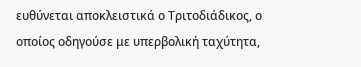ευθύνεται αποκλειστικά ο Τριτοδιάδικος, ο οποίος οδηγούσε με υπερβολική ταχύτητα,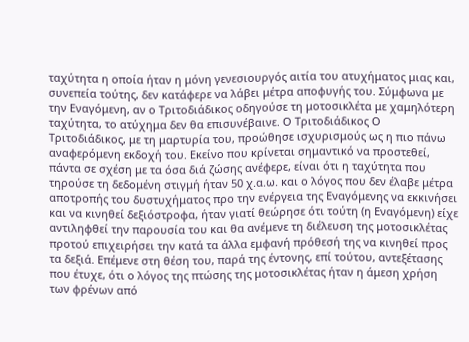ταχύτητα η οποία ήταν η μόνη γενεσιουργός αιτία του ατυχήματος μιας και, συνεπεία τούτης, δεν κατάφερε να λάβει μέτρα αποφυγής του. Σύμφωνα με την Εναγόμενη, αν ο Τριτοδιάδικος οδηγούσε τη μοτοσικλέτα με χαμηλότερη ταχύτητα, το ατύχημα δεν θα επισυνέβαινε. Ο Τριτοδιάδικος Ο Τριτοδιάδικος, με τη μαρτυρία του, προώθησε ισχυρισμούς ως η πιο πάνω αναφερόμενη εκδοχή του. Εκείνο που κρίνεται σημαντικό να προστεθεί, πάντα σε σχέση με τα όσα διά ζώσης ανέφερε, είναι ότι η ταχύτητα που τηρούσε τη δεδομένη στιγμή ήταν 50 χ.α.ω. και ο λόγος που δεν έλαβε μέτρα αποτροπής του δυστυχήματος προ την ενέργεια της Εναγόμενης να εκκινήσει και να κινηθεί δεξιόστροφα, ήταν γιατί θεώρησε ότι τούτη (η Εναγόμενη) είχε αντιληφθεί την παρουσία του και θα ανέμενε τη διέλευση της μοτοσικλέτας προτού επιχειρήσει την κατά τα άλλα εμφανή πρόθεσή της να κινηθεί προς τα δεξιά. Επέμενε στη θέση του, παρά της έντονης, επί τούτου, αντεξέτασης που έτυχε, ότι ο λόγος της πτώσης της μοτοσικλέτας ήταν η άμεση χρήση των φρένων από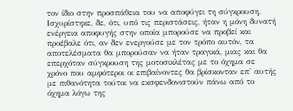τον ίδιο στην προσπάθεια του να αποφύγει τη σύγκρουση. Ισχυρίστηκε, δε, ότι, υπό τις περιστάσεις, ήταν η μόνη δυνατή ενέργεια αποφυγής στην οποία μπορούσε να προβεί και προέβαλε ότι, αν δεν ενεργούσε με τον τρόπο αυτόν, τα αποτελέσματα θα μπορούσαν να ήταν τραγικά, μιας και θα επερχόταν σύγκρουση της μοτοσικλέτας με το όχημα σε χρόνο που αμφότεροι οι επιβαίνοντες θα βρίσκονταν επ' αυτής με πιθανότητα τούτοι να εκσφενδονιστούν πάνω από το όχημα λόγω της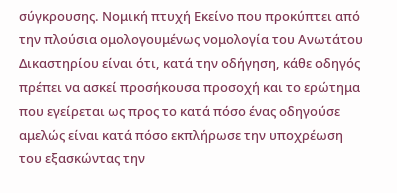σύγκρουσης. Νομική πτυχή Εκείνο που προκύπτει από την πλούσια ομολογουμένως νομολογία του Ανωτάτου Δικαστηρίου είναι ότι, κατά την οδήγηση, κάθε οδηγός πρέπει να ασκεί προσήκουσα προσοχή και το ερώτημα που εγείρεται ως προς το κατά πόσο ένας οδηγούσε αμελώς είναι κατά πόσο εκπλήρωσε την υποχρέωση του εξασκώντας την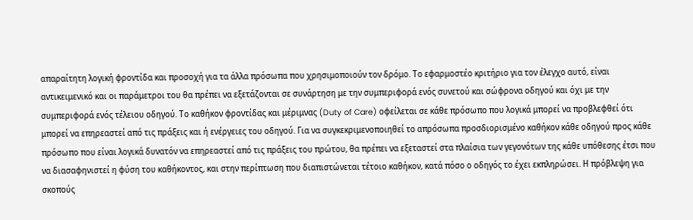απαραίτητη λογική φροντίδα και προσοχή για τα άλλα πρόσωπα που χρησιμοποιούν τον δρόμο. Το εφαρμοστέο κριτήριο για τον έλεγχο αυτό, είναι αντικειμενικό και οι παράμετροι του θα πρέπει να εξετάζονται σε συνάρτηση με την συμπεριφορά ενός συνετού και σώφρονα οδηγού και όχι με την συμπεριφορά ενός τέλειου οδηγού. Το καθήκον φροντίδας και μέριμνας (Duty of Care) οφείλεται σε κάθε πρόσωπο που λογικά μπορεί να προβλεφθεί ότι μπορεί να επηρεαστεί από τις πράξεις και ή ενέργειες του οδηγού. Για να συγκεκριμενοποιηθεί το απρόσωπα προσδιορισμένο καθήκον κάθε οδηγού προς κάθε πρόσωπο που είναι λογικά δυνατόν να επηρεαστεί από τις πράξεις του πρώτου, θα πρέπει να εξεταστεί στα πλαίσια των γεγονότων της κάθε υπόθεσης έτσι που να διασαφηνιστεί η φύση του καθήκοντος, και στην περίπτωση που διαπιστώνεται τέτοιο καθήκον, κατά πόσο ο οδηγός το έχει εκπληρώσει. Η πρόβλεψη για σκοπούς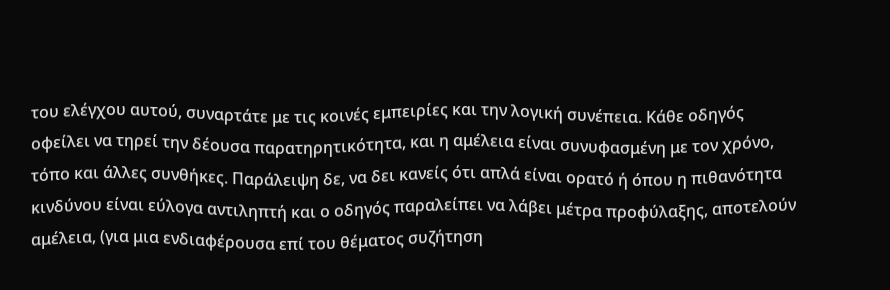του ελέγχου αυτού, συναρτάτε με τις κοινές εμπειρίες και την λογική συνέπεια. Κάθε οδηγός οφείλει να τηρεί την δέουσα παρατηρητικότητα, και η αμέλεια είναι συνυφασμένη με τον χρόνο, τόπο και άλλες συνθήκες. Παράλειψη δε, να δει κανείς ότι απλά είναι ορατό ή όπου η πιθανότητα κινδύνου είναι εύλογα αντιληπτή και ο οδηγός παραλείπει να λάβει μέτρα προφύλαξης, αποτελούν αμέλεια, (για μια ενδιαφέρουσα επί του θέματος συζήτηση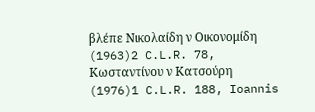βλέπε Νικολαίδη ν Οικονομίδη
(1963)2 C.L.R. 78, Κωσταντίνου ν Κατσούρη
(1976)1 C.L.R. 188, Ioannis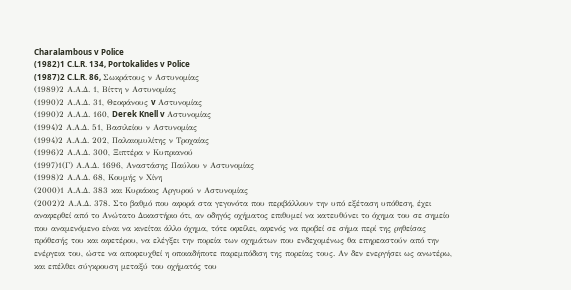Charalambous v Police
(1982)1 C.L.R. 134, Portokalides v Police
(1987)2 C.L.R. 86, Σωκράτους ν Αστυνομίας
(1989)2 Α.Α.Δ. 1, Βίττη ν Αστυνομίας
(1990)2 Α.Α.Δ. 31, Θεοφάνους v Αστυνομίας
(1990)2 Α.Α.Δ. 160, Derek Knell v Αστυνομίας
(1994)2 Α.Α.Δ. 51, Βασιλείου ν Αστυνομίας
(1994)2 Α.Α.Δ. 202, Παλαιομυλίτης ν Τροχαίας
(1996)2 Α.Α.Δ. 300, Ξιπτέρα ν Κυπριανού
(1997)1(Γ) Α.Α.Δ. 1696, Αναστάσης Παύλου ν Αστυνομίας
(1998)2 Α.Α.Δ. 68, Κουμής ν Χίνη
(2000)1 Α.Α.Δ. 383 και Κυριάκος Αργυρού ν Αστυνομίας
(2002)2 Α.Α.Δ. 378. Στο βαθμό που αφορά στα γεγονότα που περιβάλλουν την υπό εξέταση υπόθεση, έχει αναφερθεί από το Ανώτατο Δικαστήριο ότι, αν οδηγός οχήματος επιθυμεί να κατευθύνει το όχημα του σε σημείο που αναμενόμενο είναι να κινείται άλλο όχημα, τότε οφείλει, αφενός να προβεί σε σήμα περί της ρηθείσας πρόθεσής του και αφετέρου, να ελέγξει την πορεία των οχημάτων που ενδεχομένως θα επηρεαστούν από την ενέργεια του, ώστε να αποφευχθεί η οποιαδήποτε παρεμπόδιση της πορείας τους. Αν δεν ενεργήσει ως ανωτέρω, και επέλθει σύγκρουση μεταξύ του οχήματός του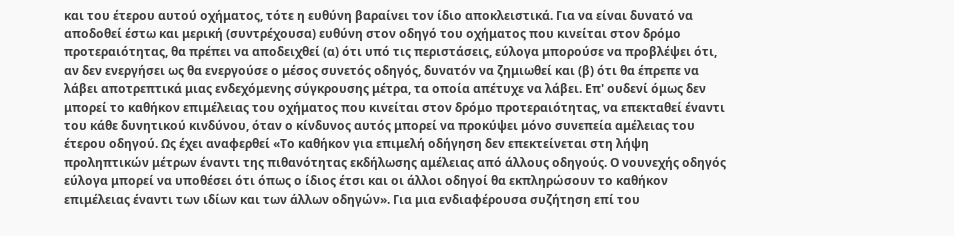και του έτερου αυτού οχήματος, τότε η ευθύνη βαραίνει τον ίδιο αποκλειστικά. Για να είναι δυνατό να αποδοθεί έστω και μερική (συντρέχουσα) ευθύνη στον οδηγό του οχήματος που κινείται στον δρόμο προτεραιότητας, θα πρέπει να αποδειχθεί (α) ότι υπό τις περιστάσεις, εύλογα μπορούσε να προβλέψει ότι, αν δεν ενεργήσει ως θα ενεργούσε ο μέσος συνετός οδηγός, δυνατόν να ζημιωθεί και (β) ότι θα έπρεπε να λάβει αποτρεπτικά μιας ενδεχόμενης σύγκρουσης μέτρα, τα οποία απέτυχε να λάβει. Επ' ουδενί όμως δεν μπορεί το καθήκον επιμέλειας του οχήματος που κινείται στον δρόμο προτεραιότητας, να επεκταθεί έναντι του κάθε δυνητικού κινδύνου, όταν ο κίνδυνος αυτός μπορεί να προκύψει μόνο συνεπεία αμέλειας του έτερου οδηγού. Ως έχει αναφερθεί «Το καθήκον για επιμελή οδήγηση δεν επεκτείνεται στη λήψη προληπτικών μέτρων έναντι της πιθανότητας εκδήλωσης αμέλειας από άλλους οδηγούς. Ο νουνεχής οδηγός εύλογα μπορεί να υποθέσει ότι όπως ο ίδιος έτσι και οι άλλοι οδηγοί θα εκπληρώσουν το καθήκον επιμέλειας έναντι των ιδίων και των άλλων οδηγών». Για μια ενδιαφέρουσα συζήτηση επί του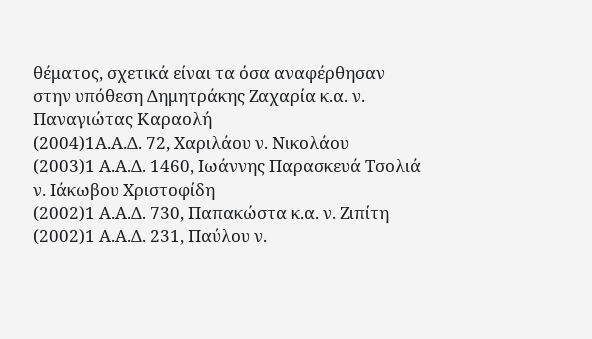θέματος, σχετικά είναι τα όσα αναφέρθησαν στην υπόθεση Δημητράκης Ζαχαρία κ.α. ν. Παναγιώτας Καραολή
(2004)1Α.Α.Δ. 72, Χαριλάου ν. Νικολάου
(2003)1 Α.Α.Δ. 1460, Ιωάννης Παρασκευά Τσολιά ν. Ιάκωβου Χριστοφίδη
(2002)1 Α.Α.Δ. 730, Παπακώστα κ.α. ν. Ζιπίτη
(2002)1 Α.Α.Δ. 231, Παύλου ν.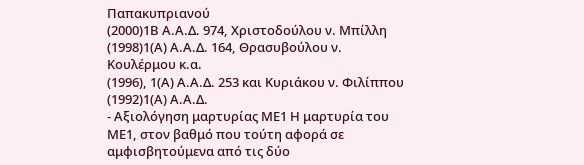Παπακυπριανού
(2000)1Β Α.Α.Δ. 974, Χριστοδούλου ν. Μπίλλη
(1998)1(Α) Α.Α.Δ. 164, Θρασυβούλου ν. Κουλέρμου κ.α.
(1996), 1(Α) Α.Α.Δ. 253 και Κυριάκου ν. Φιλίππου
(1992)1(Α) Α.Α.Δ.
- Αξιολόγηση μαρτυρίας ΜΕ1 Η μαρτυρία του ΜΕ1, στον βαθμό που τούτη αφορά σε αμφισβητούμενα από τις δύο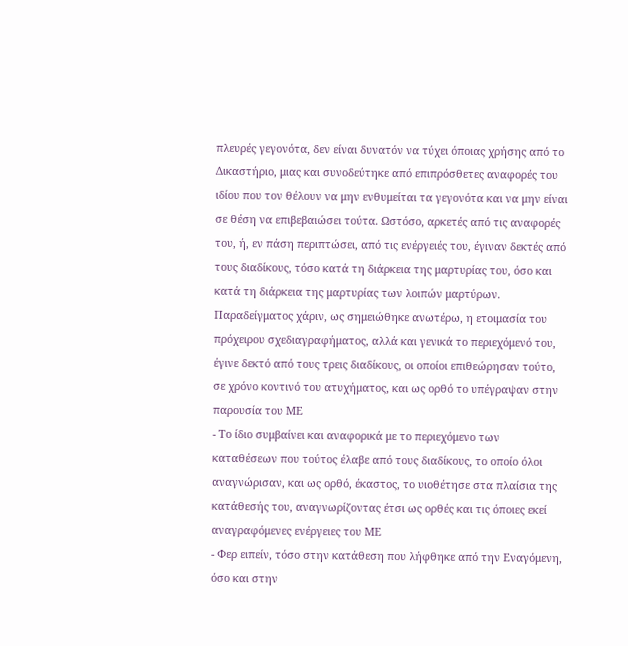πλευρές γεγονότα, δεν είναι δυνατόν να τύχει όποιας χρήσης από το Δικαστήριο, μιας και συνοδεύτηκε από επιπρόσθετες αναφορές του ιδίου που τον θέλουν να μην ενθυμείται τα γεγονότα και να μην είναι σε θέση να επιβεβαιώσει τούτα. Ωστόσο, αρκετές από τις αναφορές του, ή, εν πάση περιπτώσει, από τις ενέργειές του, έγιναν δεκτές από τους διαδίκους, τόσο κατά τη διάρκεια της μαρτυρίας του, όσο και κατά τη διάρκεια της μαρτυρίας των λοιπών μαρτύρων. Παραδείγματος χάριν, ως σημειώθηκε ανωτέρω, η ετοιμασία του πρόχειρου σχεδιαγραφήματος, αλλά και γενικά το περιεχόμενό του, έγινε δεκτό από τους τρεις διαδίκους, οι οποίοι επιθεώρησαν τούτο, σε χρόνο κοντινό του ατυχήματος, και ως ορθό το υπέγραψαν στην παρουσία του ΜΕ
- Το ίδιο συμβαίνει και αναφορικά με το περιεχόμενο των καταθέσεων που τούτος έλαβε από τους διαδίκους, το οποίο όλοι αναγνώρισαν, και ως ορθό, έκαστος, το υιοθέτησε στα πλαίσια της κατάθεσής του, αναγνωρίζοντας έτσι ως ορθές και τις όποιες εκεί αναγραφόμενες ενέργειες του ΜΕ
- Φερ ειπείν, τόσο στην κατάθεση που λήφθηκε από την Εναγόμενη, όσο και στην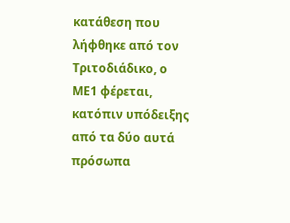κατάθεση που λήφθηκε από τον Τριτοδιάδικο, ο ΜΕ1 φέρεται, κατόπιν υπόδειξης από τα δύο αυτά πρόσωπα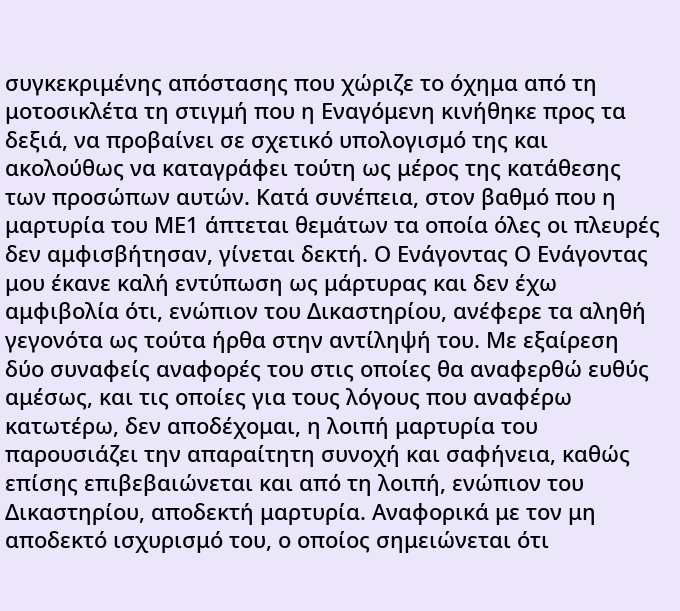συγκεκριμένης απόστασης που χώριζε το όχημα από τη μοτοσικλέτα τη στιγμή που η Εναγόμενη κινήθηκε προς τα δεξιά, να προβαίνει σε σχετικό υπολογισμό της και ακολούθως να καταγράφει τούτη ως μέρος της κατάθεσης των προσώπων αυτών. Κατά συνέπεια, στον βαθμό που η μαρτυρία του ΜΕ1 άπτεται θεμάτων τα οποία όλες οι πλευρές δεν αμφισβήτησαν, γίνεται δεκτή. Ο Ενάγοντας Ο Ενάγοντας μου έκανε καλή εντύπωση ως μάρτυρας και δεν έχω αμφιβολία ότι, ενώπιον του Δικαστηρίου, ανέφερε τα αληθή γεγονότα ως τούτα ήρθα στην αντίληψή του. Με εξαίρεση δύο συναφείς αναφορές του στις οποίες θα αναφερθώ ευθύς αμέσως, και τις οποίες για τους λόγους που αναφέρω κατωτέρω, δεν αποδέχομαι, η λοιπή μαρτυρία του παρουσιάζει την απαραίτητη συνοχή και σαφήνεια, καθώς επίσης επιβεβαιώνεται και από τη λοιπή, ενώπιον του Δικαστηρίου, αποδεκτή μαρτυρία. Αναφορικά με τον μη αποδεκτό ισχυρισμό του, ο οποίος σημειώνεται ότι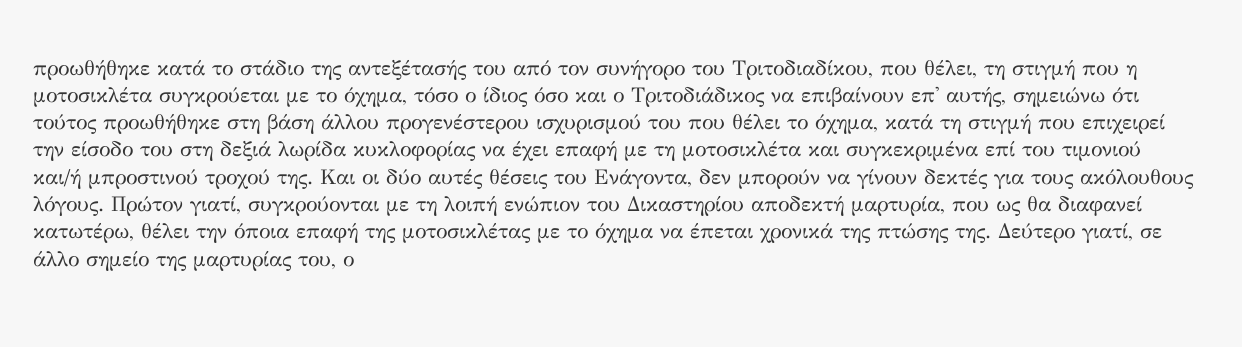προωθήθηκε κατά το στάδιο της αντεξέτασής του από τον συνήγορο του Τριτοδιαδίκου, που θέλει, τη στιγμή που η μοτοσικλέτα συγκρούεται με το όχημα, τόσο ο ίδιος όσο και ο Τριτοδιάδικος να επιβαίνουν επ' αυτής, σημειώνω ότι τούτος προωθήθηκε στη βάση άλλου προγενέστερου ισχυρισμού του που θέλει το όχημα, κατά τη στιγμή που επιχειρεί την είσοδο του στη δεξιά λωρίδα κυκλοφορίας να έχει επαφή με τη μοτοσικλέτα και συγκεκριμένα επί του τιμονιού και/ή μπροστινού τροχού της. Και οι δύο αυτές θέσεις του Ενάγοντα, δεν μπορούν να γίνουν δεκτές για τους ακόλουθους λόγους. Πρώτον γιατί, συγκρούονται με τη λοιπή ενώπιον του Δικαστηρίου αποδεκτή μαρτυρία, που ως θα διαφανεί κατωτέρω, θέλει την όποια επαφή της μοτοσικλέτας με το όχημα να έπεται χρονικά της πτώσης της. Δεύτερο γιατί, σε άλλο σημείο της μαρτυρίας του, ο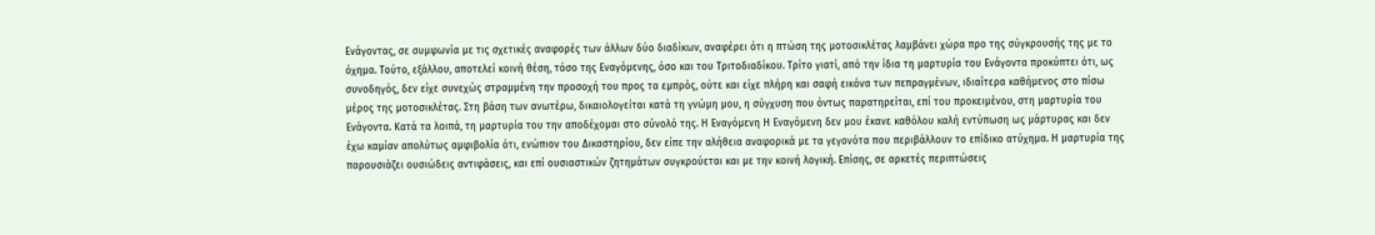Ενάγοντας, σε συμφωνία με τις σχετικές αναφορές των άλλων δύο διαδίκων, αναφέρει ότι η πτώση της μοτοσικλέτας λαμβάνει χώρα προ της σύγκρουσής της με το όχημα. Τούτο, εξάλλου, αποτελεί κοινή θέση, τόσο της Εναγόμενης, όσο και του Τριτοδιαδίκου. Τρίτο γιατί, από την ίδια τη μαρτυρία του Ενάγοντα προκύπτει ότι, ως συνοδηγός, δεν είχε συνεχώς στραμμένη την προσοχή του προς τα εμπρός, ούτε και είχε πλήρη και σαφή εικόνα των πεπραγμένων, ιδιαίτερα καθήμενος στο πίσω μέρος της μοτοσικλέτας. Στη βάση των ανωτέρω, δικαιολογείται κατά τη γνώμη μου, η σύγχυση που όντως παρατηρείται, επί του προκειμένου, στη μαρτυρία του Ενάγοντα. Κατά τα λοιπά, τη μαρτυρία του την αποδέχομαι στο σύνολό της. Η Εναγόμενη Η Εναγόμενη δεν μου έκανε καθόλου καλή εντύπωση ως μάρτυρας και δεν έχω καμίαν απολύτως αμφιβολία ότι, ενώπιον του Δικαστηρίου, δεν είπε την αλήθεια αναφορικά με τα γεγονότα που περιβάλλουν το επίδικο ατύχημα. Η μαρτυρία της παρουσιάζει ουσιώδεις αντιφάσεις, και επί ουσιαστικών ζητημάτων συγκρούεται και με την κοινή λογική. Επίσης, σε αρκετές περιπτώσεις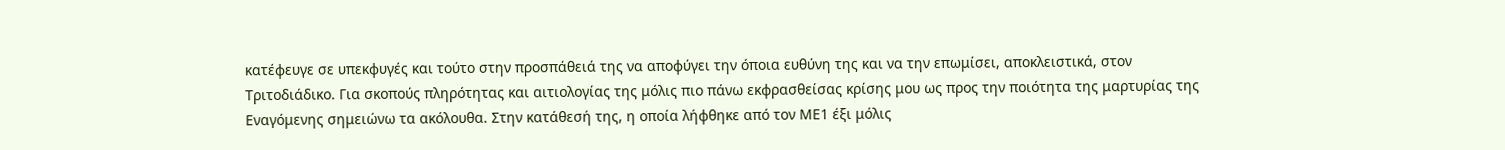κατέφευγε σε υπεκφυγές και τούτο στην προσπάθειά της να αποφύγει την όποια ευθύνη της και να την επωμίσει, αποκλειστικά, στον Τριτοδιάδικο. Για σκοπούς πληρότητας και αιτιολογίας της μόλις πιο πάνω εκφρασθείσας κρίσης μου ως προς την ποιότητα της μαρτυρίας της Εναγόμενης σημειώνω τα ακόλουθα. Στην κατάθεσή της, η οποία λήφθηκε από τον ΜΕ1 έξι μόλις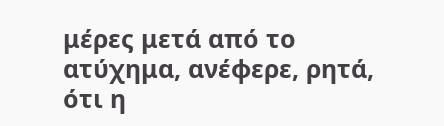μέρες μετά από το ατύχημα, ανέφερε, ρητά, ότι η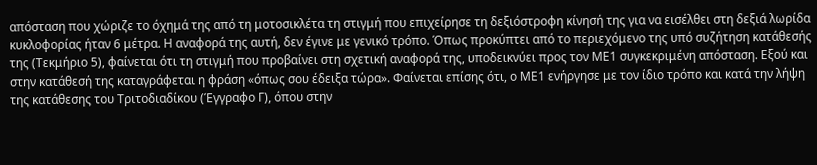απόσταση που χώριζε το όχημά της από τη μοτοσικλέτα τη στιγμή που επιχείρησε τη δεξιόστροφη κίνησή της για να εισέλθει στη δεξιά λωρίδα κυκλοφορίας ήταν 6 μέτρα. Η αναφορά της αυτή, δεν έγινε με γενικό τρόπο. Όπως προκύπτει από το περιεχόμενο της υπό συζήτηση κατάθεσής της (Τεκμήριο 5), φαίνεται ότι τη στιγμή που προβαίνει στη σχετική αναφορά της, υποδεικνύει προς τον ΜΕ1 συγκεκριμένη απόσταση. Εξού και στην κατάθεσή της καταγράφεται η φράση «όπως σου έδειξα τώρα». Φαίνεται επίσης ότι, ο ΜΕ1 ενήργησε με τον ίδιο τρόπο και κατά την λήψη της κατάθεσης του Τριτοδιαδίκου (Έγγραφο Γ), όπου στην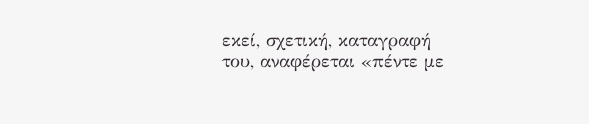εκεί, σχετική, καταγραφή του, αναφέρεται «πέντε με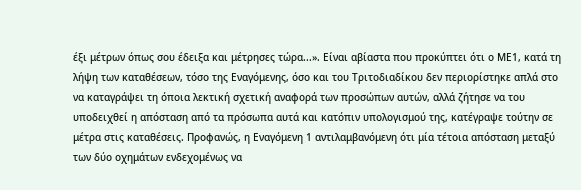έξι μέτρων όπως σου έδειξα και μέτρησες τώρα...». Είναι αβίαστα που προκύπτει ότι ο ΜΕ1, κατά τη λήψη των καταθέσεων, τόσο της Εναγόμενης, όσο και του Τριτοδιαδίκου δεν περιορίστηκε απλά στο να καταγράψει τη όποια λεκτική σχετική αναφορά των προσώπων αυτών, αλλά ζήτησε να του υποδειχθεί η απόσταση από τα πρόσωπα αυτά και κατόπιν υπολογισμού της, κατέγραψε τούτην σε μέτρα στις καταθέσεις. Προφανώς, η Εναγόμενη 1 αντιλαμβανόμενη ότι μία τέτοια απόσταση μεταξύ των δύο οχημάτων ενδεχομένως να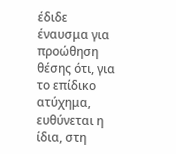έδιδε έναυσμα για προώθηση θέσης ότι, για το επίδικο ατύχημα, ευθύνεται η ίδια, στη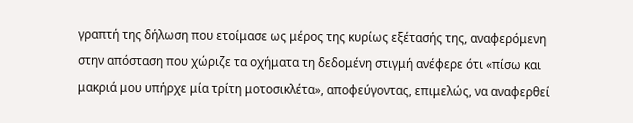γραπτή της δήλωση που ετοίμασε ως μέρος της κυρίως εξέτασής της, αναφερόμενη στην απόσταση που χώριζε τα οχήματα τη δεδομένη στιγμή ανέφερε ότι «πίσω και μακριά μου υπήρχε μία τρίτη μοτοσικλέτα», αποφεύγοντας, επιμελώς, να αναφερθεί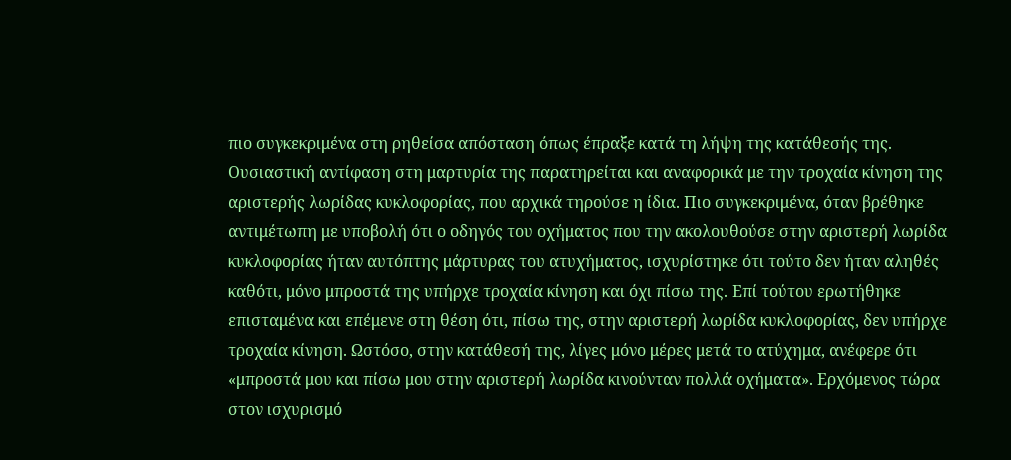πιο συγκεκριμένα στη ρηθείσα απόσταση όπως έπραξε κατά τη λήψη της κατάθεσής της. Ουσιαστική αντίφαση στη μαρτυρία της παρατηρείται και αναφορικά με την τροχαία κίνηση της αριστερής λωρίδας κυκλοφορίας, που αρχικά τηρούσε η ίδια. Πιο συγκεκριμένα, όταν βρέθηκε αντιμέτωπη με υποβολή ότι ο οδηγός του οχήματος που την ακολουθούσε στην αριστερή λωρίδα κυκλοφορίας ήταν αυτόπτης μάρτυρας του ατυχήματος, ισχυρίστηκε ότι τούτο δεν ήταν αληθές καθότι, μόνο μπροστά της υπήρχε τροχαία κίνηση και όχι πίσω της. Επί τούτου ερωτήθηκε επισταμένα και επέμενε στη θέση ότι, πίσω της, στην αριστερή λωρίδα κυκλοφορίας, δεν υπήρχε τροχαία κίνηση. Ωστόσο, στην κατάθεσή της, λίγες μόνο μέρες μετά το ατύχημα, ανέφερε ότι «μπροστά μου και πίσω μου στην αριστερή λωρίδα κινούνταν πολλά οχήματα». Ερχόμενος τώρα στον ισχυρισμό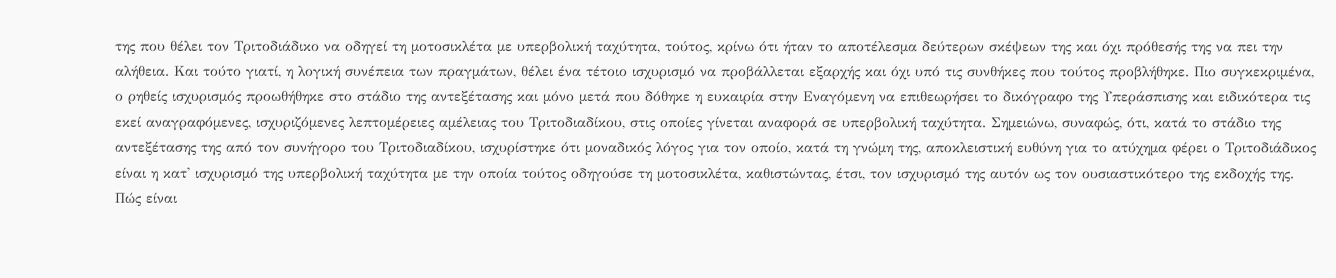της που θέλει τον Τριτοδιάδικο να οδηγεί τη μοτοσικλέτα με υπερβολική ταχύτητα, τούτος, κρίνω ότι ήταν το αποτέλεσμα δεύτερων σκέψεων της και όχι πρόθεσής της να πει την αλήθεια. Και τούτο γιατί, η λογική συνέπεια των πραγμάτων, θέλει ένα τέτοιο ισχυρισμό να προβάλλεται εξαρχής και όχι υπό τις συνθήκες που τούτος προβλήθηκε. Πιο συγκεκριμένα, ο ρηθείς ισχυρισμός προωθήθηκε στο στάδιο της αντεξέτασης και μόνο μετά που δόθηκε η ευκαιρία στην Εναγόμενη να επιθεωρήσει το δικόγραφο της Υπεράσπισης και ειδικότερα τις εκεί αναγραφόμενες, ισχυριζόμενες λεπτομέρειες αμέλειας του Τριτοδιαδίκου, στις οποίες γίνεται αναφορά σε υπερβολική ταχύτητα. Σημειώνω, συναφώς, ότι, κατά το στάδιο της αντεξέτασης της από τον συνήγορο του Τριτοδιαδίκου, ισχυρίστηκε ότι μοναδικός λόγος για τον οποίο, κατά τη γνώμη της, αποκλειστική ευθύνη για το ατύχημα φέρει ο Τριτοδιάδικος είναι η κατ' ισχυρισμό της υπερβολική ταχύτητα με την οποία τούτος οδηγούσε τη μοτοσικλέτα, καθιστώντας, έτσι, τον ισχυρισμό της αυτόν ως τον ουσιαστικότερο της εκδοχής της. Πώς είναι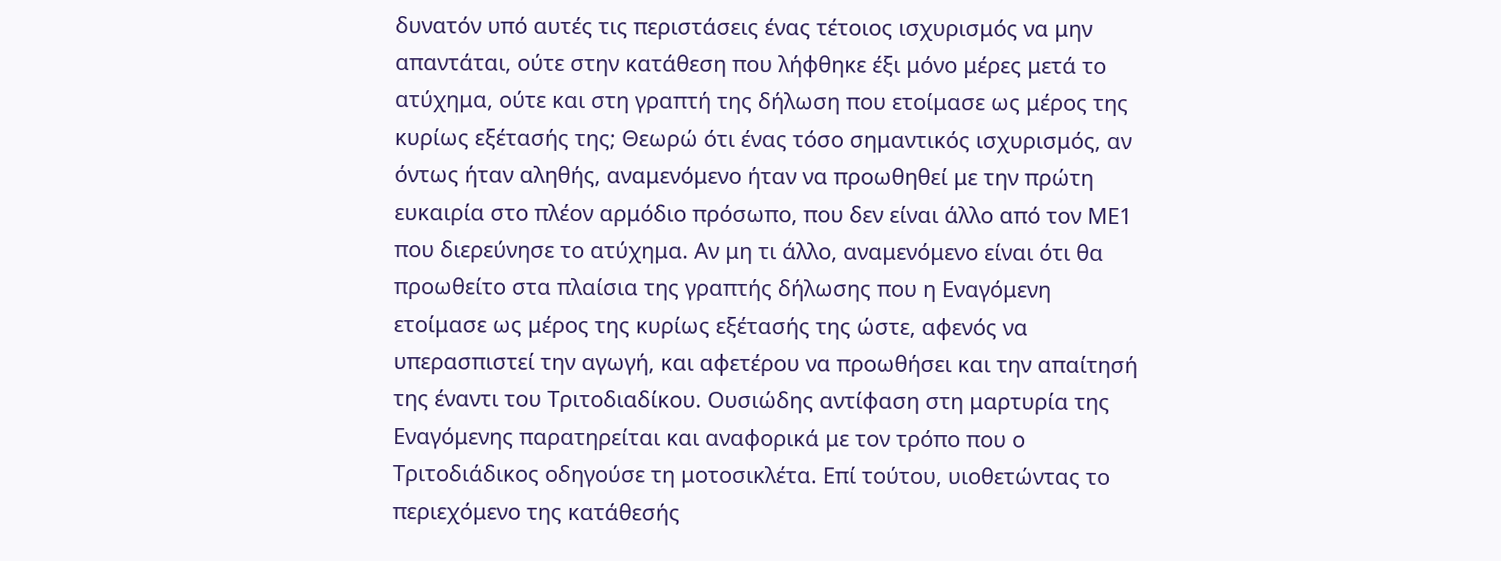δυνατόν υπό αυτές τις περιστάσεις ένας τέτοιος ισχυρισμός να μην απαντάται, ούτε στην κατάθεση που λήφθηκε έξι μόνο μέρες μετά το ατύχημα, ούτε και στη γραπτή της δήλωση που ετοίμασε ως μέρος της κυρίως εξέτασής της; Θεωρώ ότι ένας τόσο σημαντικός ισχυρισμός, αν όντως ήταν αληθής, αναμενόμενο ήταν να προωθηθεί με την πρώτη ευκαιρία στο πλέον αρμόδιο πρόσωπο, που δεν είναι άλλο από τον ΜΕ1 που διερεύνησε το ατύχημα. Αν μη τι άλλο, αναμενόμενο είναι ότι θα προωθείτο στα πλαίσια της γραπτής δήλωσης που η Εναγόμενη ετοίμασε ως μέρος της κυρίως εξέτασής της ώστε, αφενός να υπερασπιστεί την αγωγή, και αφετέρου να προωθήσει και την απαίτησή της έναντι του Τριτοδιαδίκου. Ουσιώδης αντίφαση στη μαρτυρία της Εναγόμενης παρατηρείται και αναφορικά με τον τρόπο που ο Τριτοδιάδικος οδηγούσε τη μοτοσικλέτα. Επί τούτου, υιοθετώντας το περιεχόμενο της κατάθεσής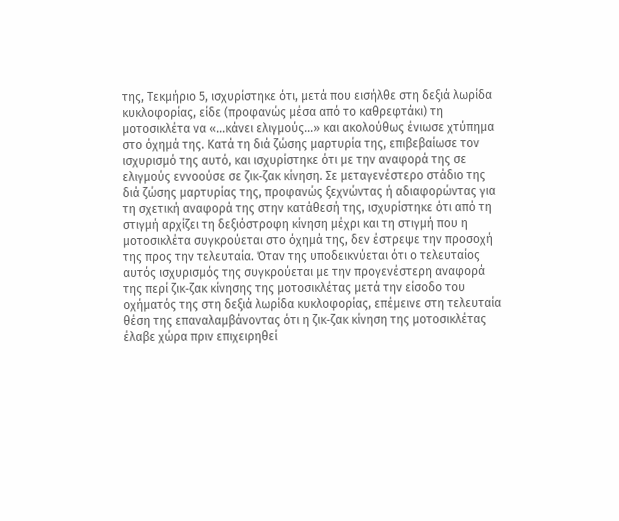της, Τεκμήριο 5, ισχυρίστηκε ότι, μετά που εισήλθε στη δεξιά λωρίδα κυκλοφορίας, είδε (προφανώς μέσα από το καθρεφτάκι) τη μοτοσικλέτα να «...κάνει ελιγμούς...» και ακολούθως ένιωσε χτύπημα στο όχημά της. Κατά τη διά ζώσης μαρτυρία της, επιβεβαίωσε τον ισχυρισμό της αυτό, και ισχυρίστηκε ότι με την αναφορά της σε ελιγμούς εννοούσε σε ζικ‑ζακ κίνηση. Σε μεταγενέστερο στάδιο της διά ζώσης μαρτυρίας της, προφανώς ξεχνώντας ή αδιαφορώντας για τη σχετική αναφορά της στην κατάθεσή της, ισχυρίστηκε ότι από τη στιγμή αρχίζει τη δεξιόστροφη κίνηση μέχρι και τη στιγμή που η μοτοσικλέτα συγκρούεται στο όχημά της, δεν έστρεψε την προσοχή της προς την τελευταία. Όταν της υποδεικνύεται ότι ο τελευταίος αυτός ισχυρισμός της συγκρούεται με την προγενέστερη αναφορά της περί ζικ‑ζακ κίνησης της μοτοσικλέτας μετά την είσοδο του οχήματός της στη δεξιά λωρίδα κυκλοφορίας, επέμεινε στη τελευταία θέση της επαναλαμβάνοντας ότι η ζικ‑ζακ κίνηση της μοτοσικλέτας έλαβε χώρα πριν επιχειρηθεί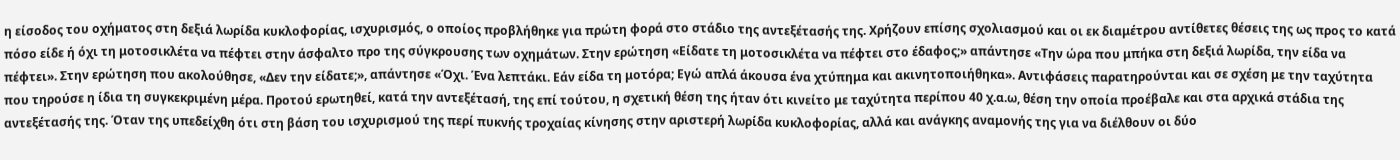η είσοδος του οχήματος στη δεξιά λωρίδα κυκλοφορίας, ισχυρισμός, ο οποίος προβλήθηκε για πρώτη φορά στο στάδιο της αντεξέτασής της. Χρήζουν επίσης σχολιασμού και οι εκ διαμέτρου αντίθετες θέσεις της ως προς το κατά πόσο είδε ή όχι τη μοτοσικλέτα να πέφτει στην άσφαλτο προ της σύγκρουσης των οχημάτων. Στην ερώτηση «Είδατε τη μοτοσικλέτα να πέφτει στο έδαφος;» απάντησε «Την ώρα που μπήκα στη δεξιά λωρίδα, την είδα να πέφτει». Στην ερώτηση που ακολούθησε, «Δεν την είδατε;», απάντησε «Όχι. Ένα λεπτάκι. Εάν είδα τη μοτόρα; Εγώ απλά άκουσα ένα χτύπημα και ακινητοποιήθηκα». Αντιφάσεις παρατηρούνται και σε σχέση με την ταχύτητα που τηρούσε η ίδια τη συγκεκριμένη μέρα. Προτού ερωτηθεί, κατά την αντεξέτασή, της επί τούτου, η σχετική θέση της ήταν ότι κινείτο με ταχύτητα περίπου 40 χ.α.ω, θέση την οποία προέβαλε και στα αρχικά στάδια της αντεξέτασής της. Όταν της υπεδείχθη ότι στη βάση του ισχυρισμού της περί πυκνής τροχαίας κίνησης στην αριστερή λωρίδα κυκλοφορίας, αλλά και ανάγκης αναμονής της για να διέλθουν οι δύο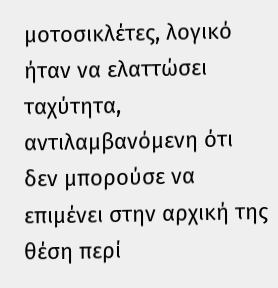μοτοσικλέτες, λογικό ήταν να ελαττώσει ταχύτητα, αντιλαμβανόμενη ότι δεν μπορούσε να επιμένει στην αρχική της θέση περί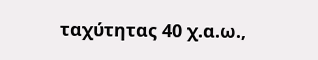ταχύτητας 40 χ.α.ω.,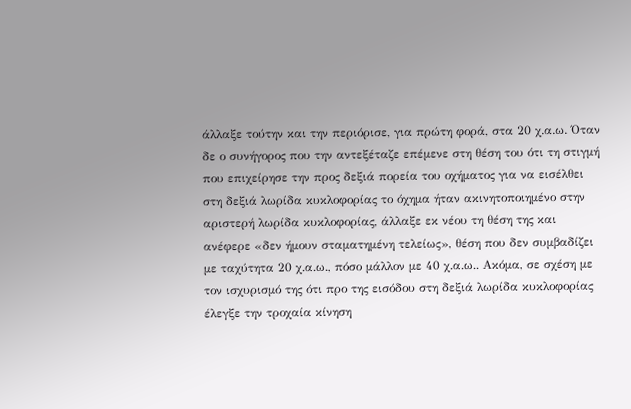άλλαξε τούτην και την περιόρισε, για πρώτη φορά, στα 20 χ.α.ω. Όταν δε ο συνήγορος που την αντεξέταζε επέμενε στη θέση του ότι τη στιγμή που επιχείρησε την προς δεξιά πορεία του οχήματος για να εισέλθει στη δεξιά λωρίδα κυκλοφορίας το όχημα ήταν ακινητοποιημένο στην αριστερή λωρίδα κυκλοφορίας, άλλαξε εκ νέου τη θέση της και ανέφερε «δεν ήμουν σταματημένη τελείως», θέση που δεν συμβαδίζει με ταχύτητα 20 χ.α.ω., πόσο μάλλον με 40 χ.α.ω.. Ακόμα, σε σχέση με τον ισχυρισμό της ότι προ της εισόδου στη δεξιά λωρίδα κυκλοφορίας έλεγξε την τροχαία κίνηση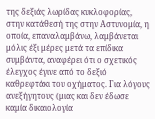της δεξιάς λωρίδας κυκλοφορίας, στην κατάθεσή της στην Αστυνομία, η οποία, επαναλαμβάνω, λαμβάνεται μόλις έξι μέρες μετά τα επίδικα συμβάντα, αναφέρει ότι ο σχετικός έλεγχος έγινε από το δεξιό καθρεφτάκι του οχήματος. Για λόγους ανεξήγητους (μιας και δεν έδωσε καμία δικαιολογία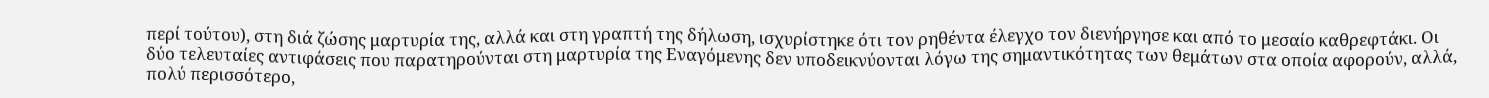περί τούτου), στη διά ζώσης μαρτυρία της, αλλά και στη γραπτή της δήλωση, ισχυρίστηκε ότι τον ρηθέντα έλεγχο τον διενήργησε και από το μεσαίο καθρεφτάκι. Οι δύο τελευταίες αντιφάσεις που παρατηρούνται στη μαρτυρία της Εναγόμενης δεν υποδεικνύονται λόγω της σημαντικότητας των θεμάτων στα οποία αφορούν, αλλά, πολύ περισσότερο,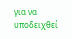για να υποδειχθεί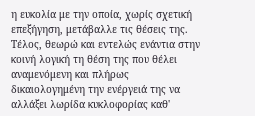η ευκολία με την οποία, χωρίς σχετική επεξήγηση, μετάβαλλε τις θέσεις της. Τέλος, θεωρώ και εντελώς ενάντια στην κοινή λογική τη θέση της που θέλει αναμενόμενη και πλήρως δικαιολογημένη την ενέργειά της να αλλάξει λωρίδα κυκλοφορίας καθ'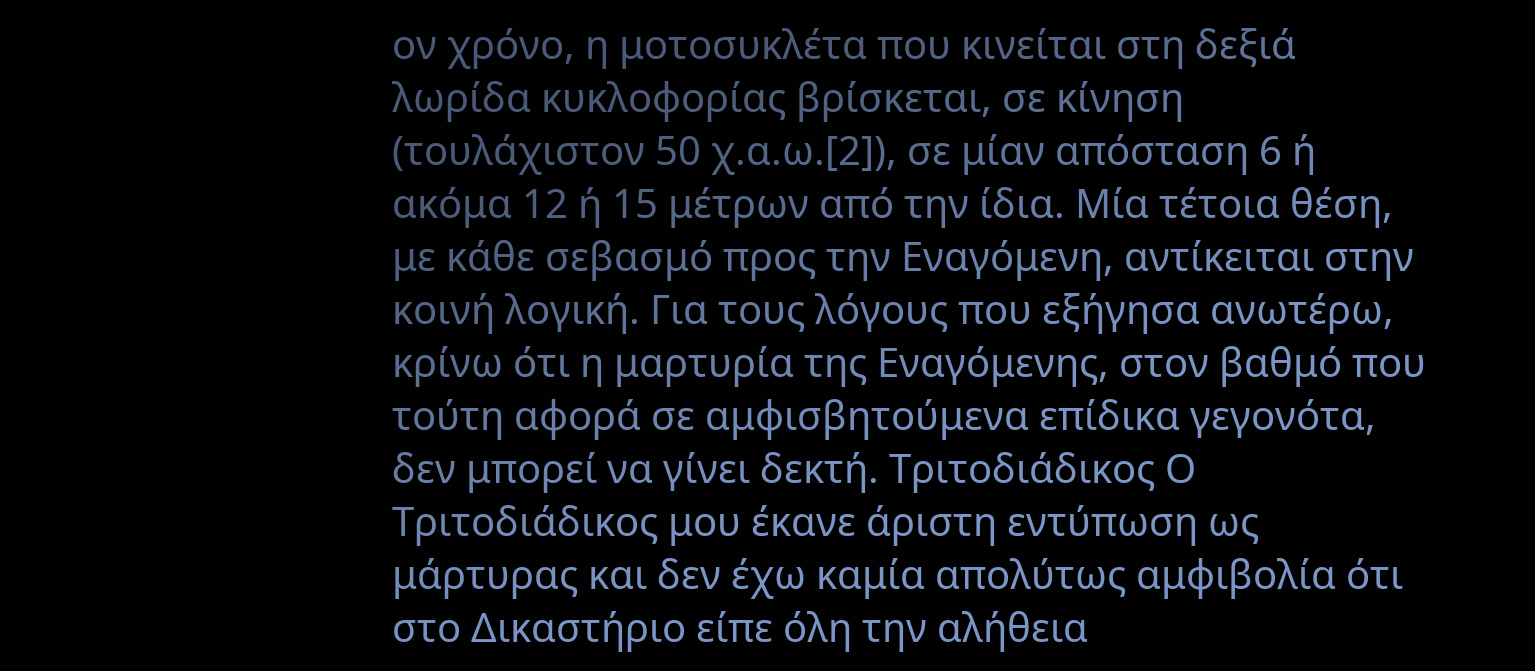ον χρόνο, η μοτοσυκλέτα που κινείται στη δεξιά λωρίδα κυκλοφορίας βρίσκεται, σε κίνηση (τουλάχιστον 50 χ.α.ω.[2]), σε μίαν απόσταση 6 ή ακόμα 12 ή 15 μέτρων από την ίδια. Μία τέτοια θέση, με κάθε σεβασμό προς την Εναγόμενη, αντίκειται στην κοινή λογική. Για τους λόγους που εξήγησα ανωτέρω, κρίνω ότι η μαρτυρία της Εναγόμενης, στον βαθμό που τούτη αφορά σε αμφισβητούμενα επίδικα γεγονότα, δεν μπορεί να γίνει δεκτή. Τριτοδιάδικος Ο Τριτοδιάδικος μου έκανε άριστη εντύπωση ως μάρτυρας και δεν έχω καμία απολύτως αμφιβολία ότι στο Δικαστήριο είπε όλη την αλήθεια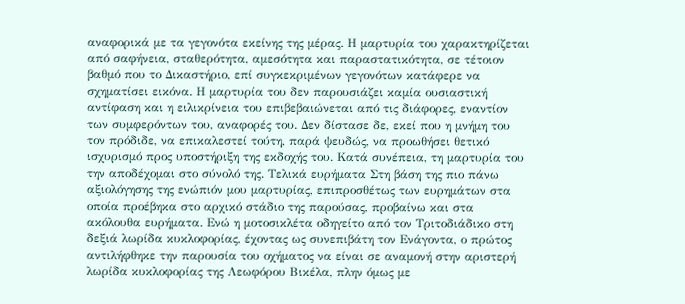αναφορικά με τα γεγονότα εκείνης της μέρας. Η μαρτυρία του χαρακτηρίζεται από σαφήνεια, σταθερότητα, αμεσότητα και παραστατικότητα, σε τέτοιον βαθμό που το Δικαστήριο, επί συγκεκριμένων γεγονότων κατάφερε να σχηματίσει εικόνα. Η μαρτυρία του δεν παρουσιάζει καμία ουσιαστική αντίφαση και η ειλικρίνεια του επιβεβαιώνεται από τις διάφορες, εναντίον των συμφερόντων του, αναφορές του. Δεν δίστασε δε, εκεί που η μνήμη του τον πρόδιδε, να επικαλεστεί τούτη, παρά ψευδώς, να προωθήσει θετικό ισχυρισμό προς υποστήριξη της εκδοχής του. Κατά συνέπεια, τη μαρτυρία του την αποδέχομαι στο σύνολό της. Τελικά ευρήματα Στη βάση της πιο πάνω αξιολόγησης της ενώπιόν μου μαρτυρίας, επιπροσθέτως των ευρημάτων στα οποία προέβηκα στο αρχικό στάδιο της παρούσας, προβαίνω και στα ακόλουθα ευρήματα. Ενώ η μοτοσικλέτα οδηγείτο από τον Τριτοδιάδικο στη δεξιά λωρίδα κυκλοφορίας, έχοντας ως συνεπιβάτη τον Ενάγοντα, ο πρώτος αντιλήφθηκε την παρουσία του οχήματος να είναι σε αναμονή στην αριστερή λωρίδα κυκλοφορίας της Λεωφόρου Βικέλα, πλην όμως με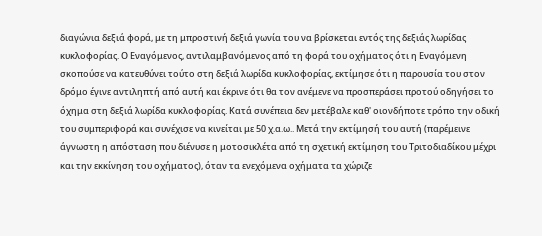διαγώνια δεξιά φορά, με τη μπροστινή δεξιά γωνία του να βρίσκεται εντός της δεξιάς λωρίδας κυκλοφορίας. Ο Εναγόμενος, αντιλαμβανόμενος από τη φορά του οχήματος ότι η Εναγόμενη σκοπούσε να κατευθύνει τούτο στη δεξιά λωρίδα κυκλοφορίας, εκτίμησε ότι η παρουσία του στον δρόμο έγινε αντιληπτή από αυτή και έκρινε ότι θα τον ανέμενε να προσπεράσει προτού οδηγήσει το όχημα στη δεξιά λωρίδα κυκλοφορίας. Κατά συνέπεια δεν μετέβαλε καθ' οιονδήποτε τρόπο την οδική του συμπεριφορά και συνέχισε να κινείται με 50 χ.α.ω.. Μετά την εκτίμησή του αυτή (παρέμεινε άγνωστη η απόσταση που διένυσε η μοτοσικλέτα από τη σχετική εκτίμηση του Τριτοδιαδίκου μέχρι και την εκκίνηση του οχήματος), όταν τα ενεχόμενα οχήματα τα χώριζε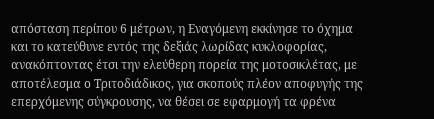απόσταση περίπου 6 μέτρων, η Εναγόμενη εκκίνησε το όχημα και το κατεύθυνε εντός της δεξιάς λωρίδας κυκλοφορίας, ανακόπτοντας έτσι την ελεύθερη πορεία της μοτοσικλέτας, με αποτέλεσμα ο Τριτοδιάδικος, για σκοπούς πλέον αποφυγής της επερχόμενης σύγκρουσης, να θέσει σε εφαρμογή τα φρένα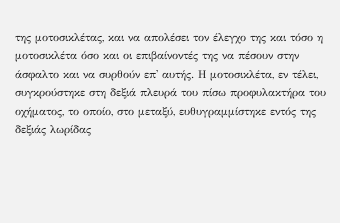της μοτοσικλέτας, και να απολέσει τον έλεγχο της και τόσο η μοτοσικλέτα όσο και οι επιβαίνοντές της να πέσουν στην άσφαλτο και να συρθούν επ' αυτής. Η μοτοσικλέτα, εν τέλει, συγκρούστηκε στη δεξιά πλευρά του πίσω προφυλακτήρα του οχήματος, το οποίο, στο μεταξύ, ευθυγραμμίστηκε εντός της δεξιάς λωρίδας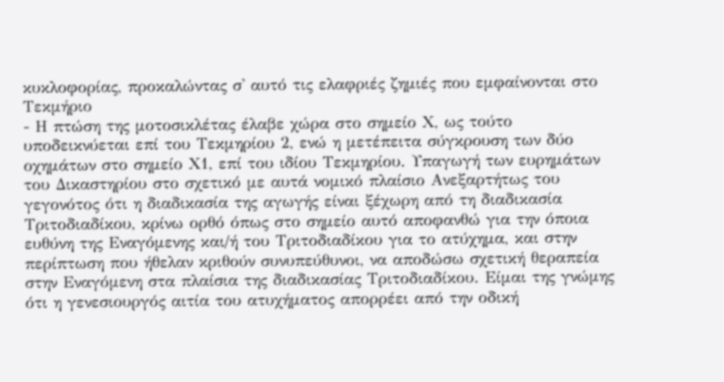κυκλοφορίας, προκαλώντας σ' αυτό τις ελαφριές ζημιές που εμφαίνονται στο Τεκμήριο
- Η πτώση της μοτοσικλέτας έλαβε χώρα στο σημείο Χ, ως τούτο υποδεικνύεται επί του Τεκμηρίου 2, ενώ η μετέπειτα σύγκρουση των δύο οχημάτων στο σημείο Χ1, επί του ιδίου Τεκμηρίου. Υπαγωγή των ευρημάτων του Δικαστηρίου στο σχετικό με αυτά νομικό πλαίσιο Ανεξαρτήτως του γεγονότος ότι η διαδικασία της αγωγής είναι ξέχωρη από τη διαδικασία Τριτοδιαδίκου, κρίνω ορθό όπως στο σημείο αυτό αποφανθώ για την όποια ευθύνη της Εναγόμενης και/ή του Τριτοδιαδίκου για το ατύχημα, και στην περίπτωση που ήθελαν κριθούν συνυπεύθυνοι, να αποδώσω σχετική θεραπεία στην Εναγόμενη στα πλαίσια της διαδικασίας Τριτοδιαδίκου. Είμαι της γνώμης ότι η γενεσιουργός αιτία του ατυχήματος απορρέει από την οδική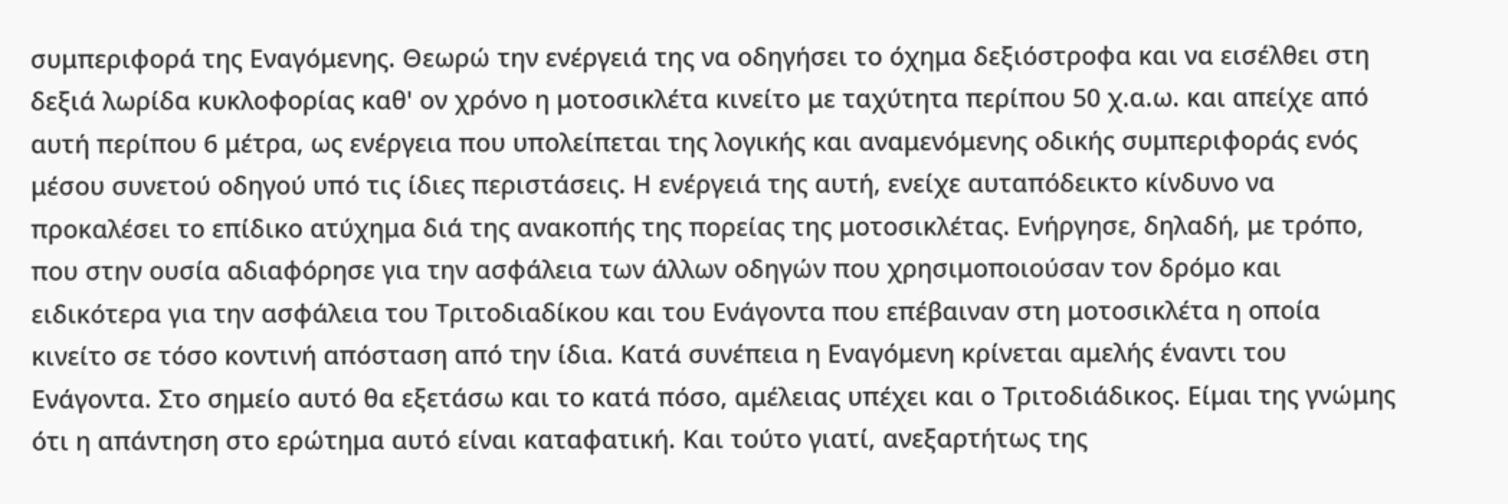συμπεριφορά της Εναγόμενης. Θεωρώ την ενέργειά της να οδηγήσει το όχημα δεξιόστροφα και να εισέλθει στη δεξιά λωρίδα κυκλοφορίας καθ' ον χρόνο η μοτοσικλέτα κινείτο με ταχύτητα περίπου 50 χ.α.ω. και απείχε από αυτή περίπου 6 μέτρα, ως ενέργεια που υπολείπεται της λογικής και αναμενόμενης οδικής συμπεριφοράς ενός μέσου συνετού οδηγού υπό τις ίδιες περιστάσεις. Η ενέργειά της αυτή, ενείχε αυταπόδεικτο κίνδυνο να προκαλέσει το επίδικο ατύχημα διά της ανακοπής της πορείας της μοτοσικλέτας. Ενήργησε, δηλαδή, με τρόπο, που στην ουσία αδιαφόρησε για την ασφάλεια των άλλων οδηγών που χρησιμοποιούσαν τον δρόμο και ειδικότερα για την ασφάλεια του Τριτοδιαδίκου και του Ενάγοντα που επέβαιναν στη μοτοσικλέτα η οποία κινείτο σε τόσο κοντινή απόσταση από την ίδια. Κατά συνέπεια η Εναγόμενη κρίνεται αμελής έναντι του Ενάγοντα. Στο σημείο αυτό θα εξετάσω και το κατά πόσο, αμέλειας υπέχει και ο Τριτοδιάδικος. Είμαι της γνώμης ότι η απάντηση στο ερώτημα αυτό είναι καταφατική. Και τούτο γιατί, ανεξαρτήτως της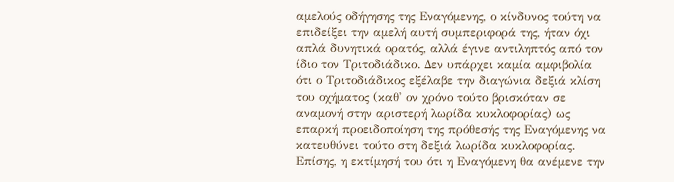αμελούς οδήγησης της Εναγόμενης, ο κίνδυνος τούτη να επιδείξει την αμελή αυτή συμπεριφορά της, ήταν όχι απλά δυνητικά ορατός, αλλά έγινε αντιληπτός από τον ίδιο τον Τριτοδιάδικο. Δεν υπάρχει καμία αμφιβολία ότι ο Τριτοδιάδικος εξέλαβε την διαγώνια δεξιά κλίση του οχήματος (καθ' ον χρόνο τούτο βρισκόταν σε αναμονή στην αριστερή λωρίδα κυκλοφορίας) ως επαρκή προειδοποίηση της πρόθεσής της Εναγόμενης να κατευθύνει τούτο στη δεξιά λωρίδα κυκλοφορίας. Επίσης, η εκτίμησή του ότι η Εναγόμενη θα ανέμενε την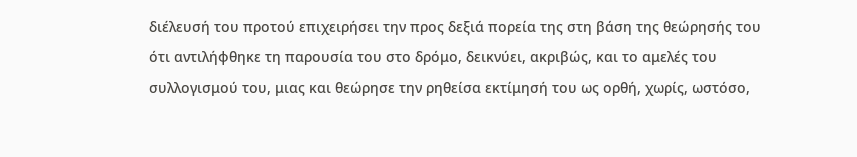διέλευσή του προτού επιχειρήσει την προς δεξιά πορεία της στη βάση της θεώρησής του ότι αντιλήφθηκε τη παρουσία του στο δρόμο, δεικνύει, ακριβώς, και το αμελές του συλλογισμού του, μιας και θεώρησε την ρηθείσα εκτίμησή του ως ορθή, χωρίς, ωστόσο,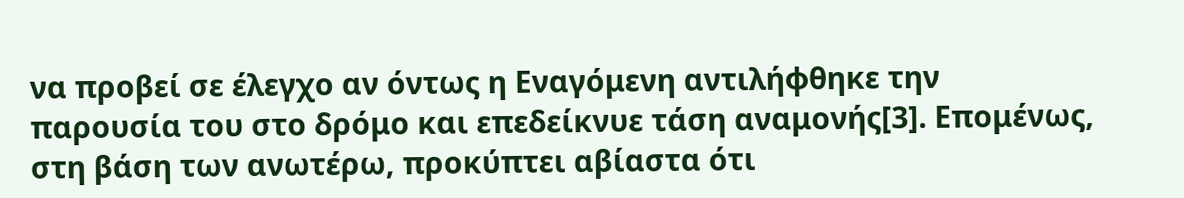να προβεί σε έλεγχο αν όντως η Εναγόμενη αντιλήφθηκε την παρουσία του στο δρόμο και επεδείκνυε τάση αναμονής[3]. Επομένως, στη βάση των ανωτέρω, προκύπτει αβίαστα ότι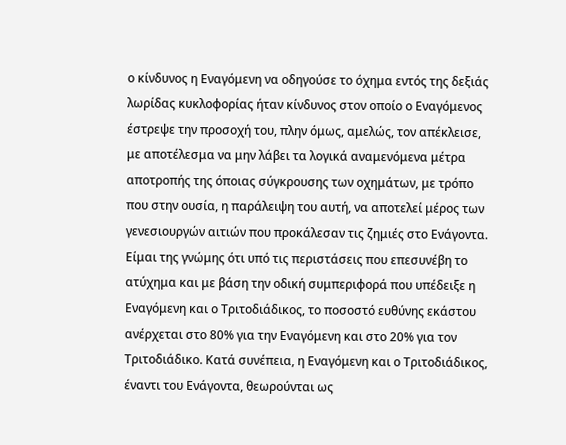ο κίνδυνος η Εναγόμενη να οδηγούσε το όχημα εντός της δεξιάς λωρίδας κυκλοφορίας ήταν κίνδυνος στον οποίο ο Εναγόμενος έστρεψε την προσοχή του, πλην όμως, αμελώς, τον απέκλεισε, με αποτέλεσμα να μην λάβει τα λογικά αναμενόμενα μέτρα αποτροπής της όποιας σύγκρουσης των οχημάτων, με τρόπο που στην ουσία, η παράλειψη του αυτή, να αποτελεί μέρος των γενεσιουργών αιτιών που προκάλεσαν τις ζημιές στο Ενάγοντα. Είμαι της γνώμης ότι υπό τις περιστάσεις που επεσυνέβη το ατύχημα και με βάση την οδική συμπεριφορά που υπέδειξε η Εναγόμενη και ο Τριτοδιάδικος, το ποσοστό ευθύνης εκάστου ανέρχεται στο 80% για την Εναγόμενη και στο 20% για τον Τριτοδιάδικο. Κατά συνέπεια, η Εναγόμενη και ο Τριτοδιάδικος, έναντι του Ενάγοντα, θεωρούνται ως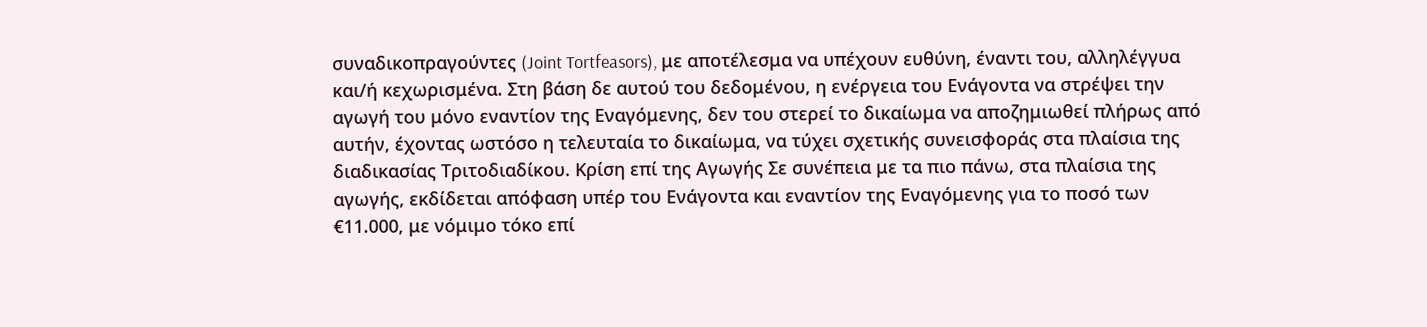συναδικοπραγούντες (Joint Tortfeasors), με αποτέλεσμα να υπέχουν ευθύνη, έναντι του, αλληλέγγυα και/ή κεχωρισμένα. Στη βάση δε αυτού του δεδομένου, η ενέργεια του Ενάγοντα να στρέψει την αγωγή του μόνο εναντίον της Εναγόμενης, δεν του στερεί το δικαίωμα να αποζημιωθεί πλήρως από αυτήν, έχοντας ωστόσο η τελευταία το δικαίωμα, να τύχει σχετικής συνεισφοράς στα πλαίσια της διαδικασίας Τριτοδιαδίκου. Κρίση επί της Αγωγής Σε συνέπεια με τα πιο πάνω, στα πλαίσια της αγωγής, εκδίδεται απόφαση υπέρ του Ενάγοντα και εναντίον της Εναγόμενης για το ποσό των €11.000, με νόμιμο τόκο επί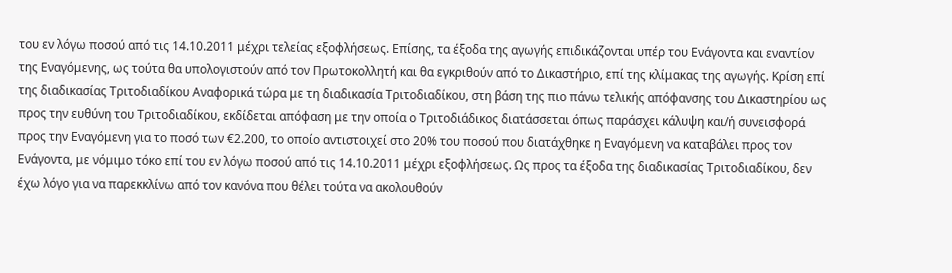του εν λόγω ποσού από τις 14.10.2011 μέχρι τελείας εξοφλήσεως. Επίσης, τα έξοδα της αγωγής επιδικάζονται υπέρ του Ενάγοντα και εναντίον της Εναγόμενης, ως τούτα θα υπολογιστούν από τον Πρωτοκολλητή και θα εγκριθούν από το Δικαστήριο, επί της κλίμακας της αγωγής. Κρίση επί της διαδικασίας Τριτοδιαδίκου Αναφορικά τώρα με τη διαδικασία Τριτοδιαδίκου, στη βάση της πιο πάνω τελικής απόφανσης του Δικαστηρίου ως προς την ευθύνη του Τριτοδιαδίκου, εκδίδεται απόφαση με την οποία ο Τριτοδιάδικος διατάσσεται όπως παράσχει κάλυψη και/ή συνεισφορά προς την Εναγόμενη για το ποσό των €2.200, το οποίο αντιστοιχεί στο 20% του ποσού που διατάχθηκε η Εναγόμενη να καταβάλει προς τον Ενάγοντα, με νόμιμο τόκο επί του εν λόγω ποσού από τις 14.10.2011 μέχρι εξοφλήσεως. Ως προς τα έξοδα της διαδικασίας Τριτοδιαδίκου, δεν έχω λόγο για να παρεκκλίνω από τον κανόνα που θέλει τούτα να ακολουθούν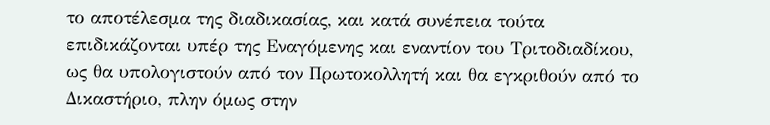το αποτέλεσμα της διαδικασίας, και κατά συνέπεια τούτα επιδικάζονται υπέρ της Εναγόμενης και εναντίον του Τριτοδιαδίκου, ως θα υπολογιστούν από τον Πρωτοκολλητή και θα εγκριθούν από το Δικαστήριο, πλην όμως στην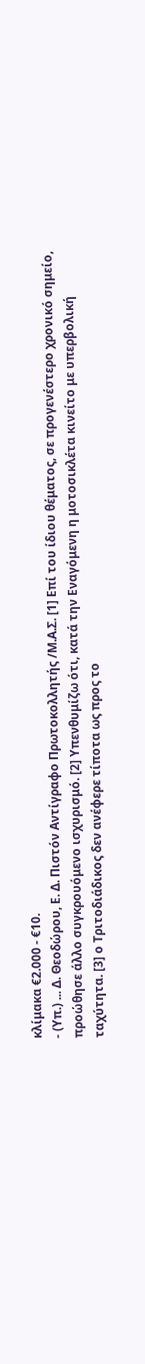κλίμακα €2.000 ‑ €10.
- (Υπ.) ... Δ. Θεοδώρου, Ε. Δ. Πιστόν Αντίγραφο Πρωτοκολλητής /Μ.Α.Σ. [1] Επί του ίδιου θέματος, σε προγενέστερο χρονικό σημείο, προώθησε άλλο συγκρουόμενο ισχυρισμό. [2] Υπενθυμίζω ότι, κατά την Εναγόμενη η μοτοσικλέτα κινείτο με υπερβολική ταχύτητα. [3] ο Τριτοδιάδικος δεν ανέφερε τίποτα ως προς το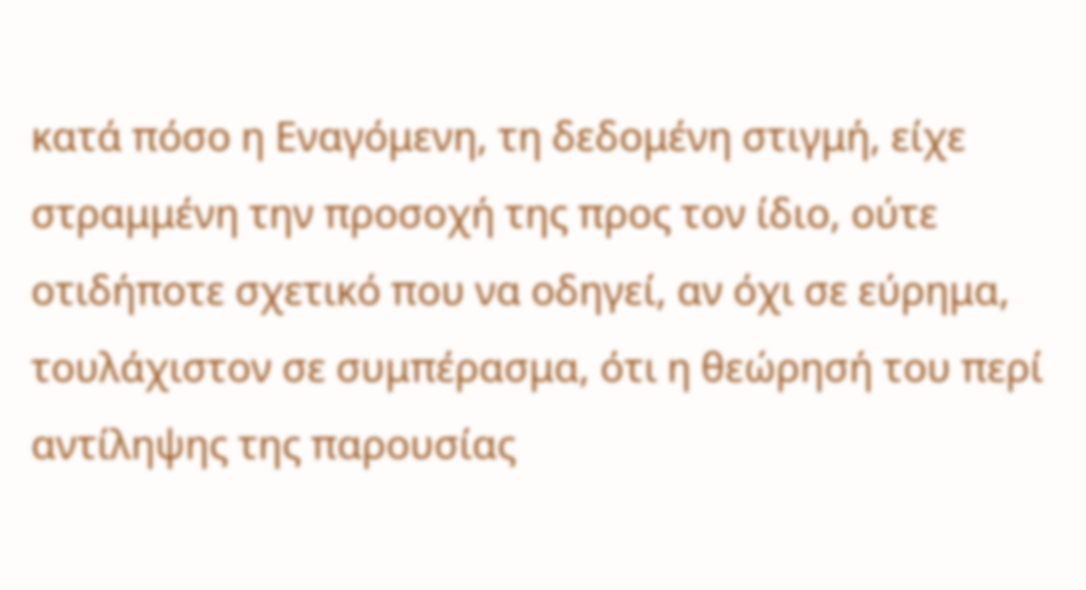κατά πόσο η Εναγόμενη, τη δεδομένη στιγμή, είχε στραμμένη την προσοχή της προς τον ίδιο, ούτε οτιδήποτε σχετικό που να οδηγεί, αν όχι σε εύρημα, τουλάχιστον σε συμπέρασμα, ότι η θεώρησή του περί αντίληψης της παρουσίας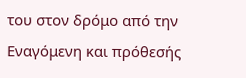του στον δρόμο από την Εναγόμενη και πρόθεσής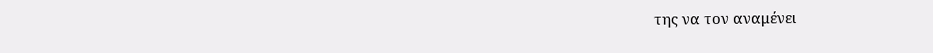της να τον αναμένει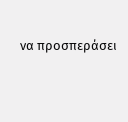να προσπεράσει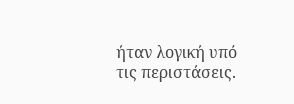ήταν λογική υπό τις περιστάσεις.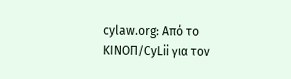cylaw.org: Από το ΚΙΝOΠ/CyLii για τον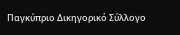Παγκύπριο Δικηγορικό Σύλλογο